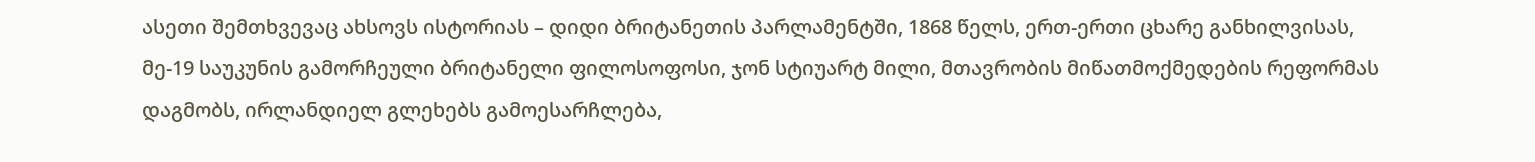ასეთი შემთხვევაც ახსოვს ისტორიას – დიდი ბრიტანეთის პარლამენტში, 1868 წელს, ერთ-ერთი ცხარე განხილვისას, მე-19 საუკუნის გამორჩეული ბრიტანელი ფილოსოფოსი, ჯონ სტიუარტ მილი, მთავრობის მიწათმოქმედების რეფორმას დაგმობს, ირლანდიელ გლეხებს გამოესარჩლება,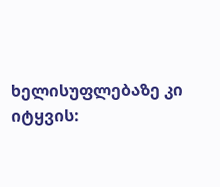ხელისუფლებაზე კი იტყვის: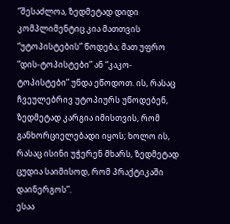“შესაძლოა, ზედმეტად დიდი კომპლიმენტიც კია მათთვის “უტოპისტების” წოდება; მათ უფრო “დის-ტოპისტები” ან “კაკო-ტოპისტები” უნდა ეწოდოთ. ის, რასაც ჩვეულებრივ უტოპიურს უწოდებენ, ზედმეტად კარგია იმისთვის, რომ განხორციელებადი იყოს; ხოლო ის, რასაც ისინი უჭერენ მხარს, ზედმეტად ცუდია საიმისოდ, რომ პრაქტიკაში დაინერგოს”.
ესაა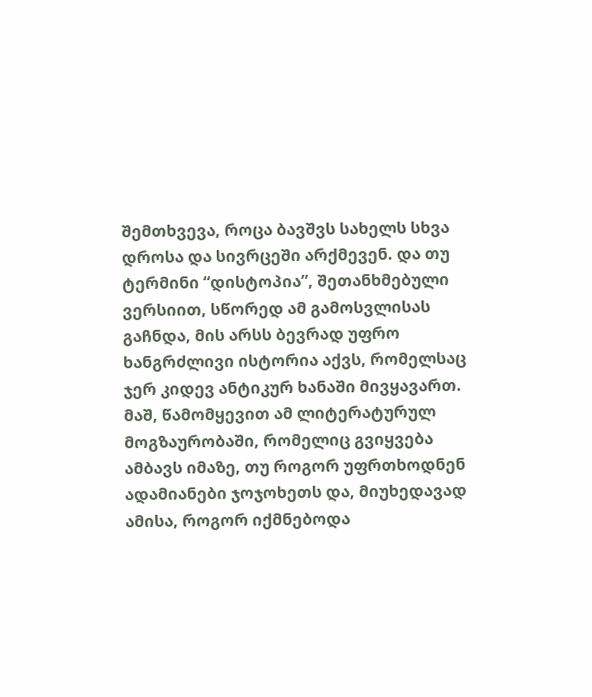შემთხვევა, როცა ბავშვს სახელს სხვა დროსა და სივრცეში არქმევენ. და თუ ტერმინი “დისტოპია”, შეთანხმებული ვერსიით, სწორედ ამ გამოსვლისას გაჩნდა, მის არსს ბევრად უფრო ხანგრძლივი ისტორია აქვს, რომელსაც ჯერ კიდევ ანტიკურ ხანაში მივყავართ. მაშ, წამომყევით ამ ლიტერატურულ მოგზაურობაში, რომელიც გვიყვება ამბავს იმაზე, თუ როგორ უფრთხოდნენ ადამიანები ჯოჯოხეთს და, მიუხედავად ამისა, როგორ იქმნებოდა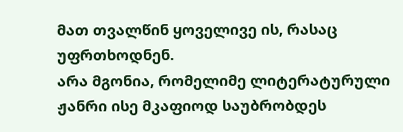მათ თვალწინ ყოველივე ის, რასაც უფრთხოდნენ.
არა მგონია, რომელიმე ლიტერატურული ჟანრი ისე მკაფიოდ საუბრობდეს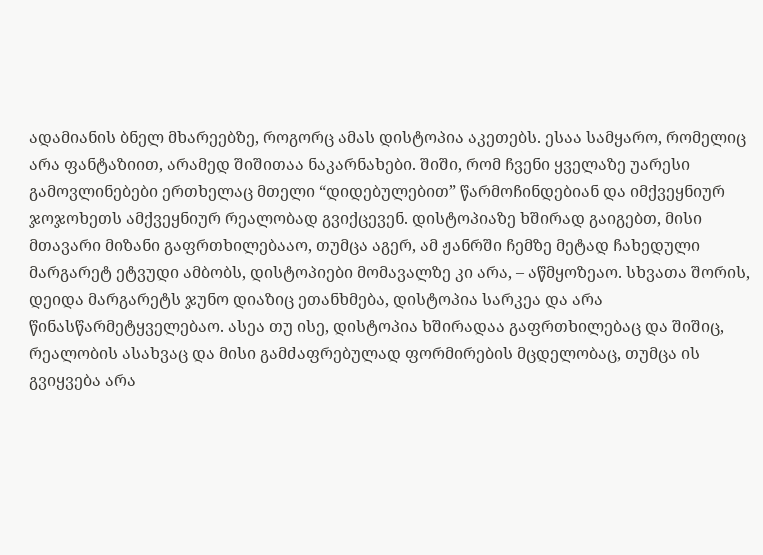ადამიანის ბნელ მხარეებზე, როგორც ამას დისტოპია აკეთებს. ესაა სამყარო, რომელიც არა ფანტაზიით, არამედ შიშითაა ნაკარნახები. შიში, რომ ჩვენი ყველაზე უარესი გამოვლინებები ერთხელაც მთელი “დიდებულებით” წარმოჩინდებიან და იმქვეყნიურ ჯოჯოხეთს ამქვეყნიურ რეალობად გვიქცევენ. დისტოპიაზე ხშირად გაიგებთ, მისი მთავარი მიზანი გაფრთხილებააო, თუმცა აგერ, ამ ჟანრში ჩემზე მეტად ჩახედული მარგარეტ ეტვუდი ამბობს, დისტოპიები მომავალზე კი არა, – აწმყოზეაო. სხვათა შორის, დეიდა მარგარეტს ჯუნო დიაზიც ეთანხმება, დისტოპია სარკეა და არა წინასწარმეტყველებაო. ასეა თუ ისე, დისტოპია ხშირადაა გაფრთხილებაც და შიშიც, რეალობის ასახვაც და მისი გამძაფრებულად ფორმირების მცდელობაც, თუმცა ის გვიყვება არა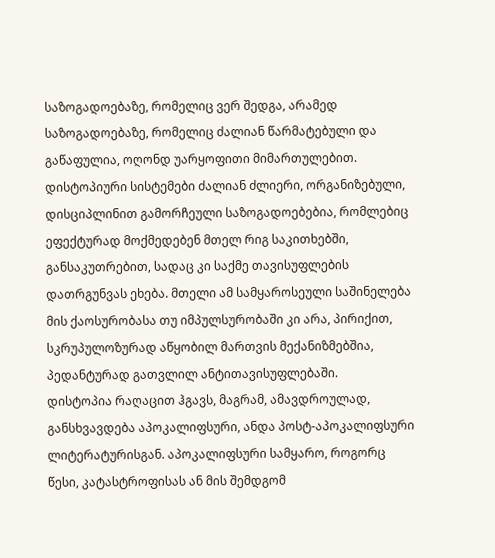საზოგადოებაზე, რომელიც ვერ შედგა, არამედ საზოგადოებაზე, რომელიც ძალიან წარმატებული და გაწაფულია, ოღონდ უარყოფითი მიმართულებით. დისტოპიური სისტემები ძალიან ძლიერი, ორგანიზებული, დისციპლინით გამორჩეული საზოგადოებებია, რომლებიც ეფექტურად მოქმედებენ მთელ რიგ საკითხებში, განსაკუთრებით, სადაც კი საქმე თავისუფლების დათრგუნვას ეხება. მთელი ამ სამყაროსეული საშინელება მის ქაოსურობასა თუ იმპულსურობაში კი არა, პირიქით, სკრუპულოზურად აწყობილ მართვის მექანიზმებშია, პედანტურად გათვლილ ანტითავისუფლებაში.
დისტოპია რაღაცით ჰგავს, მაგრამ, ამავდროულად, განსხვავდება აპოკალიფსური, ანდა პოსტ-აპოკალიფსური ლიტერატურისგან. აპოკალიფსური სამყარო, როგორც წესი, კატასტროფისას ან მის შემდგომ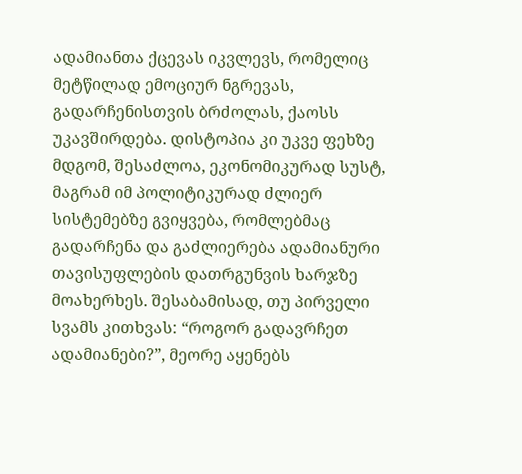ადამიანთა ქცევას იკვლევს, რომელიც მეტწილად ემოციურ ნგრევას, გადარჩენისთვის ბრძოლას, ქაოსს უკავშირდება. დისტოპია კი უკვე ფეხზე მდგომ, შესაძლოა, ეკონომიკურად სუსტ, მაგრამ იმ პოლიტიკურად ძლიერ სისტემებზე გვიყვება, რომლებმაც გადარჩენა და გაძლიერება ადამიანური თავისუფლების დათრგუნვის ხარჯზე მოახერხეს. შესაბამისად, თუ პირველი სვამს კითხვას: “როგორ გადავრჩეთ ადამიანები?”, მეორე აყენებს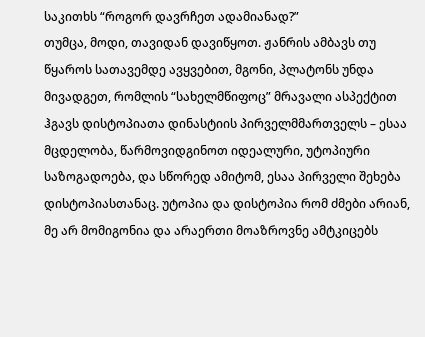საკითხს “როგორ დავრჩეთ ადამიანად?”
თუმცა, მოდი, თავიდან დავიწყოთ. ჟანრის ამბავს თუ წყაროს სათავემდე ავყვებით, მგონი, პლატონს უნდა მივადგეთ, რომლის “სახელმწიფოც” მრავალი ასპექტით ჰგავს დისტოპიათა დინასტიის პირველმმართველს – ესაა მცდელობა, წარმოვიდგინოთ იდეალური, უტოპიური საზოგადოება, და სწორედ ამიტომ, ესაა პირველი შეხება დისტოპიასთანაც. უტოპია და დისტოპია რომ ძმები არიან, მე არ მომიგონია და არაერთი მოაზროვნე ამტკიცებს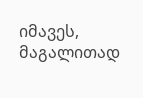იმავეს, მაგალითად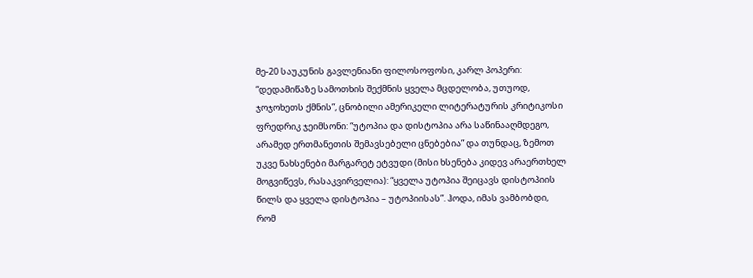მე-20 საუკუნის გავლენიანი ფილოსოფოსი, კარლ პოპერი: “დედამიწაზე სამოთხის შექმნის ყველა მცდელობა, უთუოდ, ჯოჯოხეთს ქმნის”, ცნობილი ამერიკელი ლიტერატურის კრიტიკოსი ფრედრიკ ჯეიმსონი: “უტოპია და დისტოპია არა საწინააღმდეგო, არამედ ერთმანეთის შემავსებელი ცნებებია” და თუნდაც, ზემოთ უკვე ნახსენები მარგარეტ ეტვუდი (მისი ხსენება კიდევ არაერთხელ მოგვიწევს, რასაკვირველია): “ყველა უტოპია შეიცავს დისტოპიის წილს და ყველა დისტოპია – უტოპიისას”. ჰოდა, იმას ვამბობდი, რომ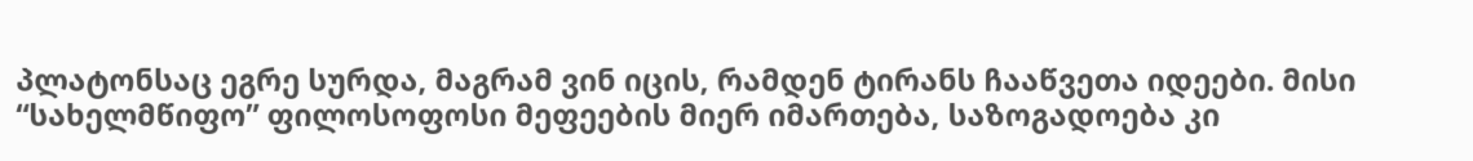პლატონსაც ეგრე სურდა, მაგრამ ვინ იცის, რამდენ ტირანს ჩააწვეთა იდეები. მისი “სახელმწიფო” ფილოსოფოსი მეფეების მიერ იმართება, საზოგადოება კი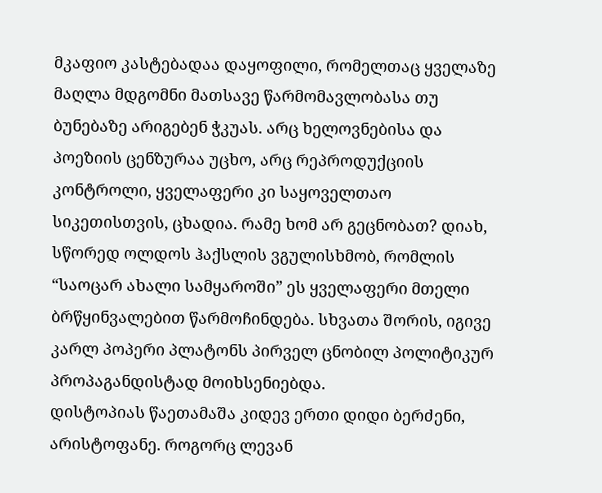მკაფიო კასტებადაა დაყოფილი, რომელთაც ყველაზე მაღლა მდგომნი მათსავე წარმომავლობასა თუ ბუნებაზე არიგებენ ჭკუას. არც ხელოვნებისა და პოეზიის ცენზურაა უცხო, არც რეპროდუქციის კონტროლი, ყველაფერი კი საყოველთაო სიკეთისთვის, ცხადია. რამე ხომ არ გეცნობათ? დიახ, სწორედ ოლდოს ჰაქსლის ვგულისხმობ, რომლის “საოცარ ახალი სამყაროში” ეს ყველაფერი მთელი ბრწყინვალებით წარმოჩინდება. სხვათა შორის, იგივე კარლ პოპერი პლატონს პირველ ცნობილ პოლიტიკურ პროპაგანდისტად მოიხსენიებდა.
დისტოპიას წაეთამაშა კიდევ ერთი დიდი ბერძენი, არისტოფანე. როგორც ლევან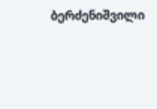ბერძენიშვილი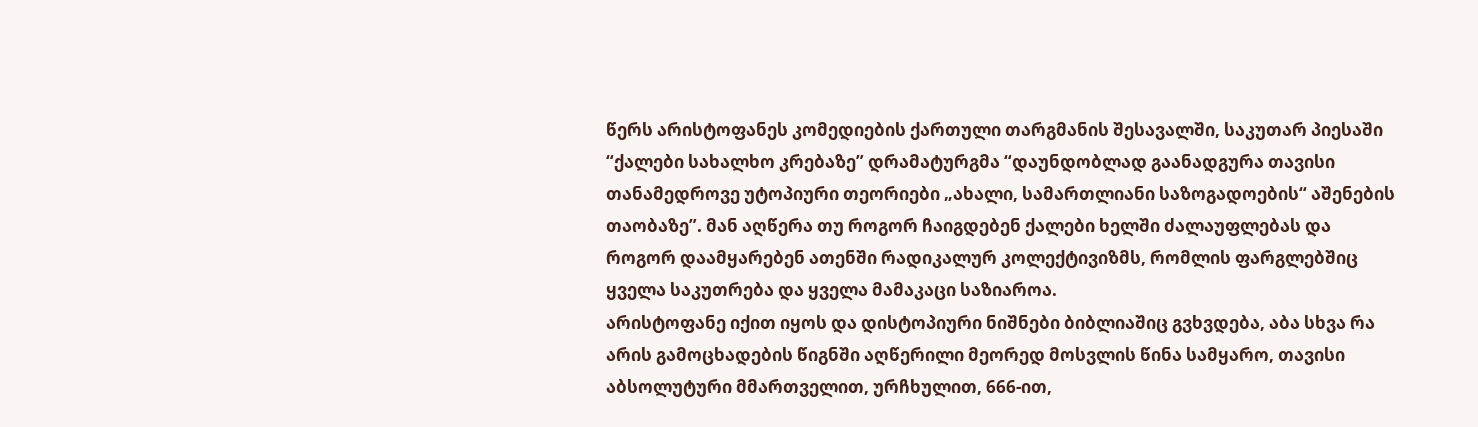წერს არისტოფანეს კომედიების ქართული თარგმანის შესავალში, საკუთარ პიესაში “ქალები სახალხო კრებაზე” დრამატურგმა “დაუნდობლად გაანადგურა თავისი თანამედროვე უტოპიური თეორიები „ახალი, სამართლიანი საზოგადოების“ აშენების თაობაზე”. მან აღწერა თუ როგორ ჩაიგდებენ ქალები ხელში ძალაუფლებას და როგორ დაამყარებენ ათენში რადიკალურ კოლექტივიზმს, რომლის ფარგლებშიც ყველა საკუთრება და ყველა მამაკაცი საზიაროა.
არისტოფანე იქით იყოს და დისტოპიური ნიშნები ბიბლიაშიც გვხვდება, აბა სხვა რა არის გამოცხადების წიგნში აღწერილი მეორედ მოსვლის წინა სამყარო, თავისი აბსოლუტური მმართველით, ურჩხულით, 666-ით,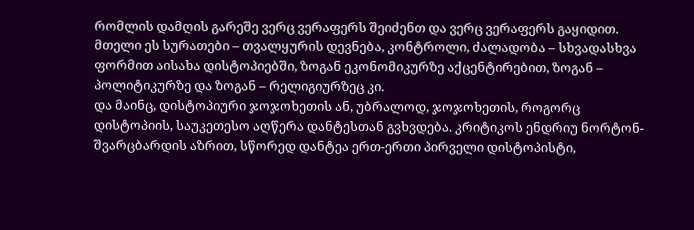რომლის დამღის გარეშე ვერც ვერაფერს შეიძენთ და ვერც ვერაფერს გაყიდით. მთელი ეს სურათები – თვალყურის დევნება, კონტროლი, ძალადობა – სხვადასხვა ფორმით აისახა დისტოპიებში, ზოგან ეკონომიკურზე აქცენტირებით, ზოგან – პოლიტიკურზე და ზოგან – რელიგიურზეც კი.
და მაინც, დისტოპიური ჯოჯოხეთის ან, უბრალოდ, ჯოჯოხეთის, როგორც დისტოპიის, საუკეთესო აღწერა დანტესთან გვხვდება. კრიტიკოს ენდრიუ ნორტონ-შვარცბარდის აზრით, სწორედ დანტეა ერთ-ერთი პირველი დისტოპისტი,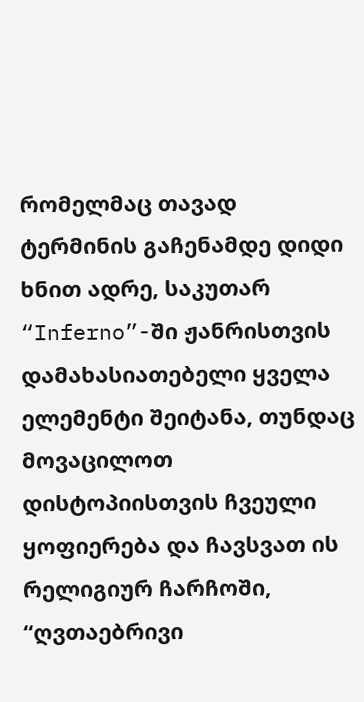რომელმაც თავად ტერმინის გაჩენამდე დიდი ხნით ადრე, საკუთარ “Inferno”-ში ჟანრისთვის დამახასიათებელი ყველა ელემენტი შეიტანა, თუნდაც მოვაცილოთ დისტოპიისთვის ჩვეული ყოფიერება და ჩავსვათ ის რელიგიურ ჩარჩოში, “ღვთაებრივი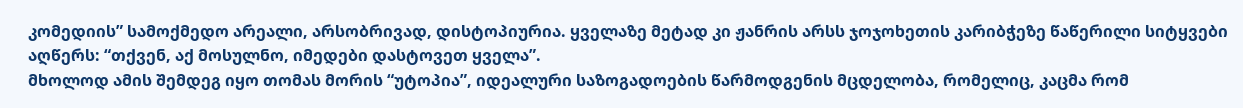კომედიის” სამოქმედო არეალი, არსობრივად, დისტოპიურია. ყველაზე მეტად კი ჟანრის არსს ჯოჯოხეთის კარიბჭეზე წაწერილი სიტყვები აღწერს: “თქვენ, აქ მოსულნო, იმედები დასტოვეთ ყველა”.
მხოლოდ ამის შემდეგ იყო თომას მორის “უტოპია”, იდეალური საზოგადოების წარმოდგენის მცდელობა, რომელიც, კაცმა რომ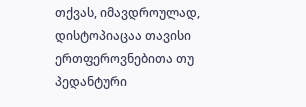თქვას, იმავდროულად, დისტოპიაცაა თავისი ერთფეროვნებითა თუ პედანტური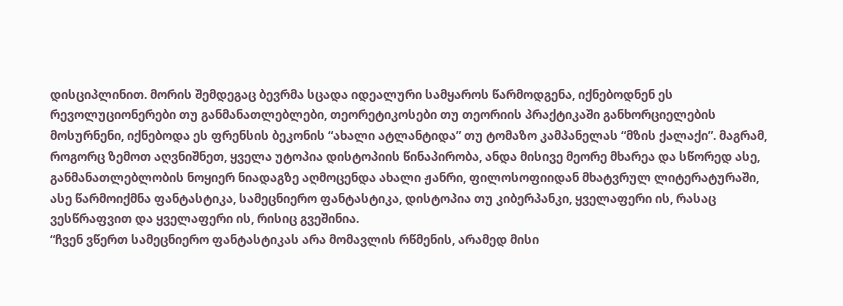დისციპლინით. მორის შემდეგაც ბევრმა სცადა იდეალური სამყაროს წარმოდგენა, იქნებოდნენ ეს რევოლუციონერები თუ განმანათლებლები, თეორეტიკოსები თუ თეორიის პრაქტიკაში განხორციელების მოსურნენი, იქნებოდა ეს ფრენსის ბეკონის “ახალი ატლანტიდა” თუ ტომაზო კამპანელას “მზის ქალაქი”. მაგრამ, როგორც ზემოთ აღვნიშნეთ, ყველა უტოპია დისტოპიის წინაპირობა, ანდა მისივე მეორე მხარეა და სწორედ ასე, განმანათლებლობის ნოყიერ ნიადაგზე აღმოცენდა ახალი ჟანრი, ფილოსოფიიდან მხატვრულ ლიტერატურაში, ასე წარმოიქმნა ფანტასტიკა, სამეცნიერო ფანტასტიკა, დისტოპია თუ კიბერპანკი, ყველაფერი ის, რასაც ვესწრაფვით და ყველაფერი ის, რისიც გვეშინია.
“ჩვენ ვწერთ სამეცნიერო ფანტასტიკას არა მომავლის რწმენის, არამედ მისი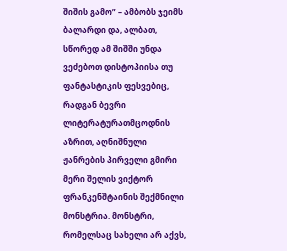შიშის გამო” – ამბობს ჯეიმს ბალარდი და, ალბათ, სწორედ ამ შიშში უნდა ვეძებოთ დისტოპიისა თუ ფანტასტიკის ფესვებიც, რადგან ბევრი ლიტერატურათმცოდნის აზრით, აღნიშნული ჟანრების პირველი გმირი მერი შელის ვიქტორ ფრანკენშტაინის შექმნილი მონსტრია. მონსტრი, რომელსაც სახელი არ აქვს,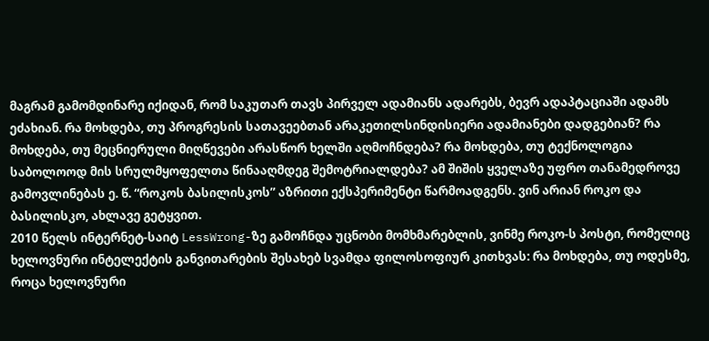მაგრამ გამომდინარე იქიდან, რომ საკუთარ თავს პირველ ადამიანს ადარებს, ბევრ ადაპტაციაში ადამს ეძახიან. რა მოხდება, თუ პროგრესის სათავეებთან არაკეთილსინდისიერი ადამიანები დადგებიან? რა მოხდება, თუ მეცნიერული მიღწევები არასწორ ხელში აღმოჩნდება? რა მოხდება, თუ ტექნოლოგია საბოლოოდ მის სრულმყოფელთა წინააღმდეგ შემოტრიალდება? ამ შიშის ყველაზე უფრო თანამედროვე გამოვლინებას ე. წ. “როკოს ბასილისკოს” აზრითი ექსპერიმენტი წარმოადგენს. ვინ არიან როკო და ბასილისკო, ახლავე გეტყვით.
2010 წელს ინტერნეტ-საიტ LessWrong-ზე გამოჩნდა უცნობი მომხმარებლის, ვინმე როკო-ს პოსტი, რომელიც ხელოვნური ინტელექტის განვითარების შესახებ სვამდა ფილოსოფიურ კითხვას: რა მოხდება, თუ ოდესმე, როცა ხელოვნური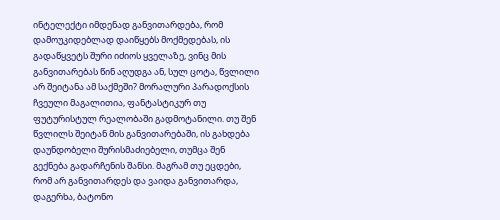ინტელექტი იმდენად განვითარდება, რომ დამოუკიდებლად დაიწყებს მოქმედებას, ის გადაწყვეტს შური იძიოს ყველაზე, ვინც მის განვითარებას წინ აღუდგა ან, სულ ცოტა, წვლილი არ შეიტანა ამ საქმეში? მორალური პარადოქსის ჩვეული მაგალითია, ფანტასტიკურ თუ ფუტურისტულ რეალობაში გადმოტანილი. თუ შენ წვლილს შეიტან მის განვითარებაში, ის გახდება დაუნდობელი შურისმაძიებელი, თუმცა შენ გექნება გადარჩენის შანსი. მაგრამ თუ ეცდები, რომ არ განვითარდეს და ვაიდა განვითარდა, დაგერხა, ბატონო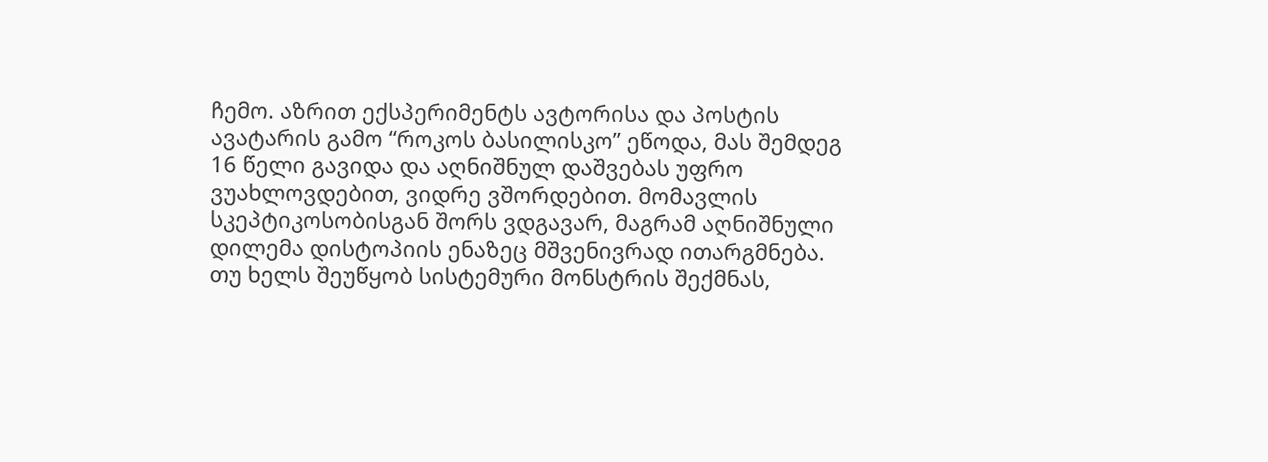ჩემო. აზრით ექსპერიმენტს ავტორისა და პოსტის ავატარის გამო “როკოს ბასილისკო” ეწოდა, მას შემდეგ 16 წელი გავიდა და აღნიშნულ დაშვებას უფრო ვუახლოვდებით, ვიდრე ვშორდებით. მომავლის სკეპტიკოსობისგან შორს ვდგავარ, მაგრამ აღნიშნული დილემა დისტოპიის ენაზეც მშვენივრად ითარგმნება. თუ ხელს შეუწყობ სისტემური მონსტრის შექმნას,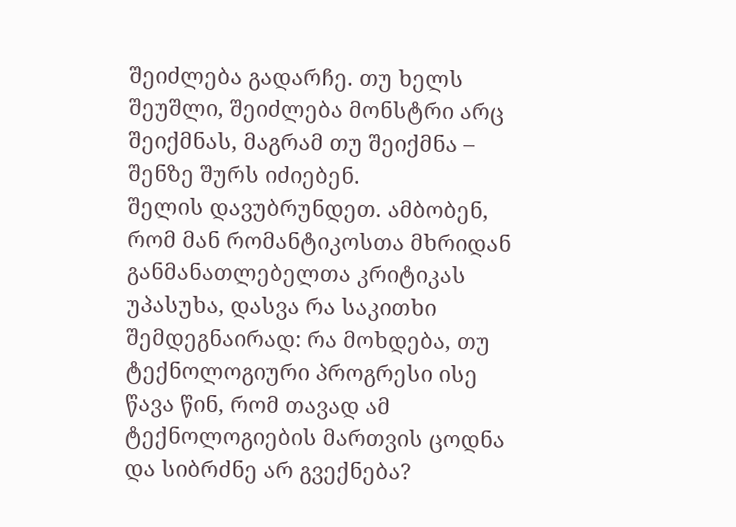შეიძლება გადარჩე. თუ ხელს შეუშლი, შეიძლება მონსტრი არც შეიქმნას, მაგრამ თუ შეიქმნა – შენზე შურს იძიებენ.
შელის დავუბრუნდეთ. ამბობენ, რომ მან რომანტიკოსთა მხრიდან განმანათლებელთა კრიტიკას უპასუხა, დასვა რა საკითხი შემდეგნაირად: რა მოხდება, თუ ტექნოლოგიური პროგრესი ისე წავა წინ, რომ თავად ამ ტექნოლოგიების მართვის ცოდნა და სიბრძნე არ გვექნება?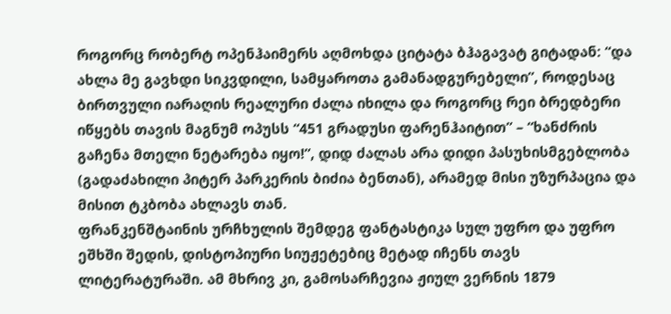როგორც რობერტ ოპენჰაიმერს აღმოხდა ციტატა ბჰაგავატ გიტადან: “და ახლა მე გავხდი სიკვდილი, სამყაროთა გამანადგურებელი”, როდესაც ბირთვული იარაღის რეალური ძალა იხილა და როგორც რეი ბრედბერი იწყებს თავის მაგნუმ ოპუსს “451 გრადუსი ფარენჰაიტით” – “ხანძრის გაჩენა მთელი ნეტარება იყო!”, დიდ ძალას არა დიდი პასუხისმგებლობა (გადაძახილი პიტერ პარკერის ბიძია ბენთან), არამედ მისი უზურპაცია და მისით ტკბობა ახლავს თან.
ფრანკენშტაინის ურჩხულის შემდეგ ფანტასტიკა სულ უფრო და უფრო ეშხში შედის, დისტოპიური სიუჟეტებიც მეტად იჩენს თავს ლიტერატურაში. ამ მხრივ კი, გამოსარჩევია ჟიულ ვერნის 1879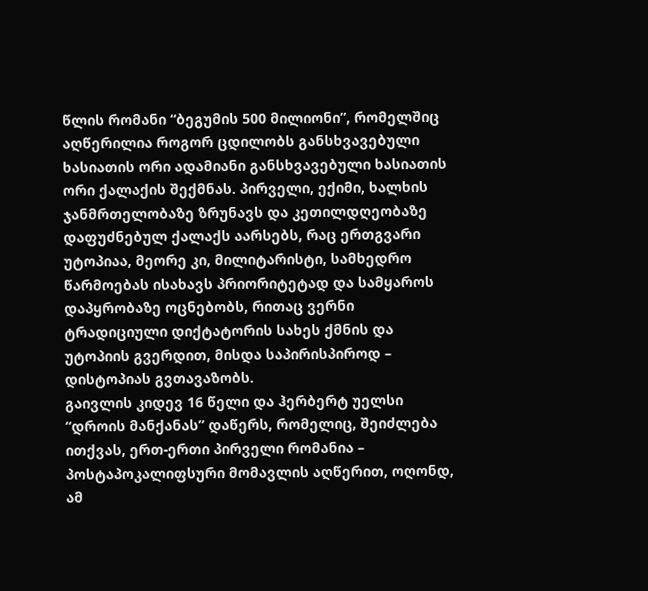წლის რომანი “ბეგუმის 500 მილიონი”, რომელშიც აღწერილია როგორ ცდილობს განსხვავებული ხასიათის ორი ადამიანი განსხვავებული ხასიათის ორი ქალაქის შექმნას. პირველი, ექიმი, ხალხის ჯანმრთელობაზე ზრუნავს და კეთილდღეობაზე დაფუძნებულ ქალაქს აარსებს, რაც ერთგვარი უტოპიაა, მეორე კი, მილიტარისტი, სამხედრო წარმოებას ისახავს პრიორიტეტად და სამყაროს დაპყრობაზე ოცნებობს, რითაც ვერნი ტრადიციული დიქტატორის სახეს ქმნის და უტოპიის გვერდით, მისდა საპირისპიროდ – დისტოპიას გვთავაზობს.
გაივლის კიდევ 16 წელი და ჰერბერტ უელსი “დროის მანქანას” დაწერს, რომელიც, შეიძლება ითქვას, ერთ-ერთი პირველი რომანია – პოსტაპოკალიფსური მომავლის აღწერით, ოღონდ, ამ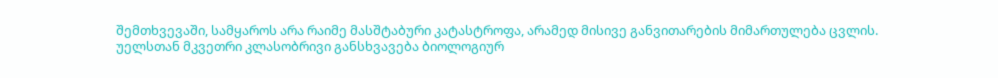შემთხვევაში, სამყაროს არა რაიმე მასშტაბური კატასტროფა, არამედ მისივე განვითარების მიმართულება ცვლის. უელსთან მკვეთრი კლასობრივი განსხვავება ბიოლოგიურ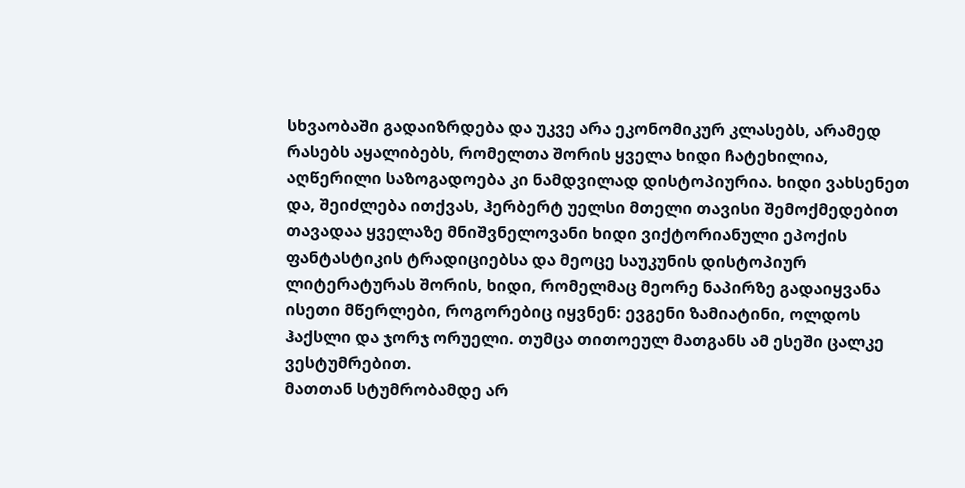სხვაობაში გადაიზრდება და უკვე არა ეკონომიკურ კლასებს, არამედ რასებს აყალიბებს, რომელთა შორის ყველა ხიდი ჩატეხილია, აღწერილი საზოგადოება კი ნამდვილად დისტოპიურია. ხიდი ვახსენეთ და, შეიძლება ითქვას, ჰერბერტ უელსი მთელი თავისი შემოქმედებით თავადაა ყველაზე მნიშვნელოვანი ხიდი ვიქტორიანული ეპოქის ფანტასტიკის ტრადიციებსა და მეოცე საუკუნის დისტოპიურ ლიტერატურას შორის, ხიდი, რომელმაც მეორე ნაპირზე გადაიყვანა ისეთი მწერლები, როგორებიც იყვნენ: ევგენი ზამიატინი, ოლდოს ჰაქსლი და ჯორჯ ორუელი. თუმცა თითოეულ მათგანს ამ ესეში ცალკე ვესტუმრებით.
მათთან სტუმრობამდე არ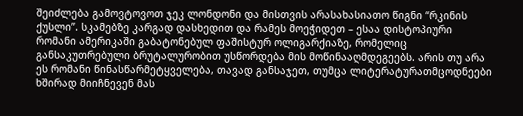შეიძლება გამოვტოვოთ ჯეკ ლონდონი და მისთვის არასახასიათო წიგნი “რკინის ქუსლი”. სკამებზე კარგად დასხედით და რამეს მოეჭიდეთ – ესაა დისტოპიური რომანი ამერიკაში გაბატონებულ ფაშისტურ ოლიგარქიაზე, რომელიც განსაკუთრებული ბრუტალურობით უსწორდება მის მოწინააღმდეგეებს. არის თუ არა ეს რომანი წინასწარმეტყველება, თავად განსაჯეთ, თუმცა ლიტერატურათმცოდნეები ხშირად მიიჩნევენ მას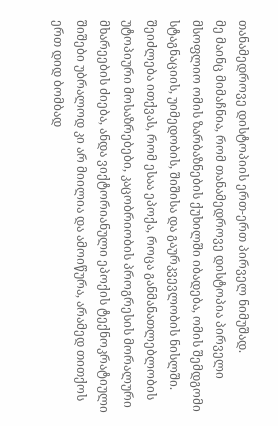თანამედროვე დისტოპიის ერთ-ერთ პირველ ნიმუშად.
მე მაინც მიმაჩნია, რომ თანამედროვე დისტოპია პირველი მსოფლიო ომის ზარბაზნების ქუხილში იბადება, ომის შემდგომი სტაგნაციის, უიმედობის, შიშისა და გაურკვევლობის ნისლში. შეიძლება ითქვას, რომ ესაა ეპოქა, როცა განმანათლებლობის უტოპიური მოსაზრებები, კაცობრიობის პროგრესის მორალური მხარეების ძიება, ანდა ვიქტორიანული ეპოქის ტექნოკრატიული შიშები უბრალოდ კი არ მიილია და ამოიწურა, არამედ თითქოს ერთ დიდ ბომბად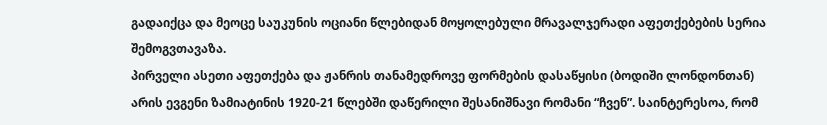გადაიქცა და მეოცე საუკუნის ოციანი წლებიდან მოყოლებული მრავალჯერადი აფეთქებების სერია შემოგვთავაზა.
პირველი ასეთი აფეთქება და ჟანრის თანამედროვე ფორმების დასაწყისი (ბოდიში ლონდონთან) არის ევგენი ზამიატინის 1920-21 წლებში დაწერილი შესანიშნავი რომანი “ჩვენ”. საინტერესოა, რომ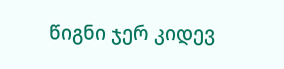წიგნი ჯერ კიდევ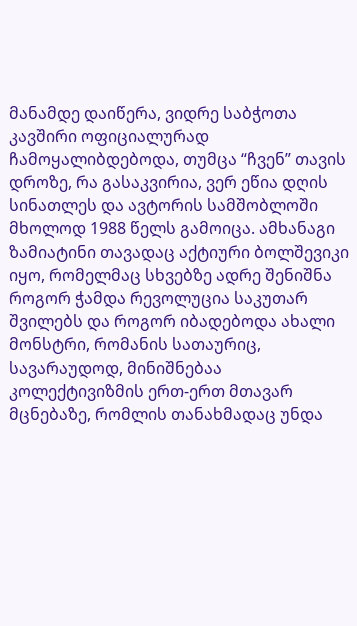მანამდე დაიწერა, ვიდრე საბჭოთა კავშირი ოფიციალურად ჩამოყალიბდებოდა, თუმცა “ჩვენ” თავის დროზე, რა გასაკვირია, ვერ ეწია დღის სინათლეს და ავტორის სამშობლოში მხოლოდ 1988 წელს გამოიცა. ამხანაგი ზამიატინი თავადაც აქტიური ბოლშევიკი იყო, რომელმაც სხვებზე ადრე შენიშნა როგორ ჭამდა რევოლუცია საკუთარ შვილებს და როგორ იბადებოდა ახალი მონსტრი, რომანის სათაურიც, სავარაუდოდ, მინიშნებაა კოლექტივიზმის ერთ-ერთ მთავარ მცნებაზე, რომლის თანახმადაც უნდა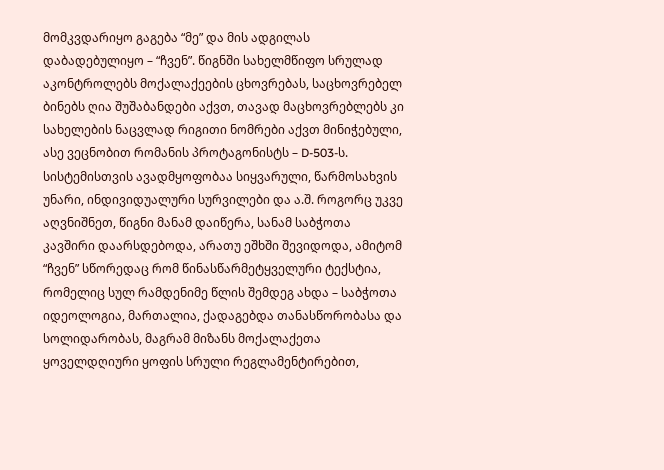მომკვდარიყო გაგება “მე” და მის ადგილას დაბადებულიყო – “ჩვენ”. წიგნში სახელმწიფო სრულად აკონტროლებს მოქალაქეების ცხოვრებას, საცხოვრებელ ბინებს ღია შუშაბანდები აქვთ, თავად მაცხოვრებლებს კი სახელების ნაცვლად რიგითი ნომრები აქვთ მინიჭებული, ასე ვეცნობით რომანის პროტაგონისტს – D-503-ს. სისტემისთვის ავადმყოფობაა სიყვარული, წარმოსახვის უნარი, ინდივიდუალური სურვილები და ა.შ. როგორც უკვე აღვნიშნეთ, წიგნი მანამ დაიწერა, სანამ საბჭოთა კავშირი დაარსდებოდა, არათუ ეშხში შევიდოდა, ამიტომ “ჩვენ” სწორედაც რომ წინასწარმეტყველური ტექსტია, რომელიც სულ რამდენიმე წლის შემდეგ ახდა – საბჭოთა იდეოლოგია, მართალია, ქადაგებდა თანასწორობასა და სოლიდარობას, მაგრამ მიზანს მოქალაქეთა ყოველდღიური ყოფის სრული რეგლამენტირებით,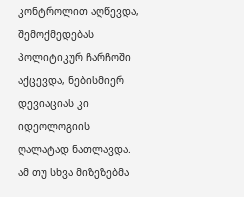კონტროლით აღწევდა, შემოქმედებას პოლიტიკურ ჩარჩოში აქცევდა, ნებისმიერ დევიაციას კი იდეოლოგიის ღალატად ნათლავდა. ამ თუ სხვა მიზეზებმა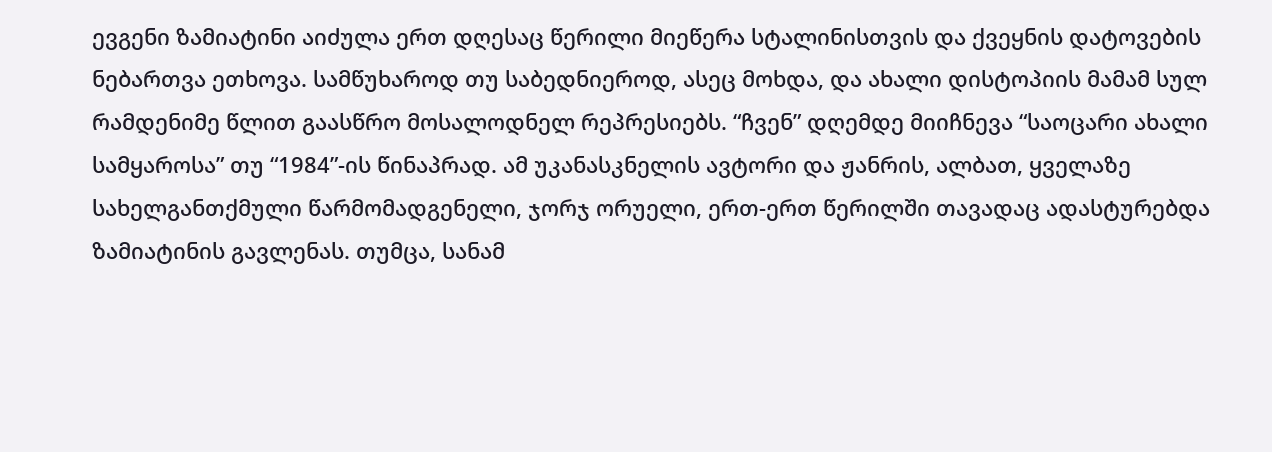ევგენი ზამიატინი აიძულა ერთ დღესაც წერილი მიეწერა სტალინისთვის და ქვეყნის დატოვების ნებართვა ეთხოვა. სამწუხაროდ თუ საბედნიეროდ, ასეც მოხდა, და ახალი დისტოპიის მამამ სულ რამდენიმე წლით გაასწრო მოსალოდნელ რეპრესიებს. “ჩვენ” დღემდე მიიჩნევა “საოცარი ახალი სამყაროსა” თუ “1984”-ის წინაპრად. ამ უკანასკნელის ავტორი და ჟანრის, ალბათ, ყველაზე სახელგანთქმული წარმომადგენელი, ჯორჯ ორუელი, ერთ-ერთ წერილში თავადაც ადასტურებდა ზამიატინის გავლენას. თუმცა, სანამ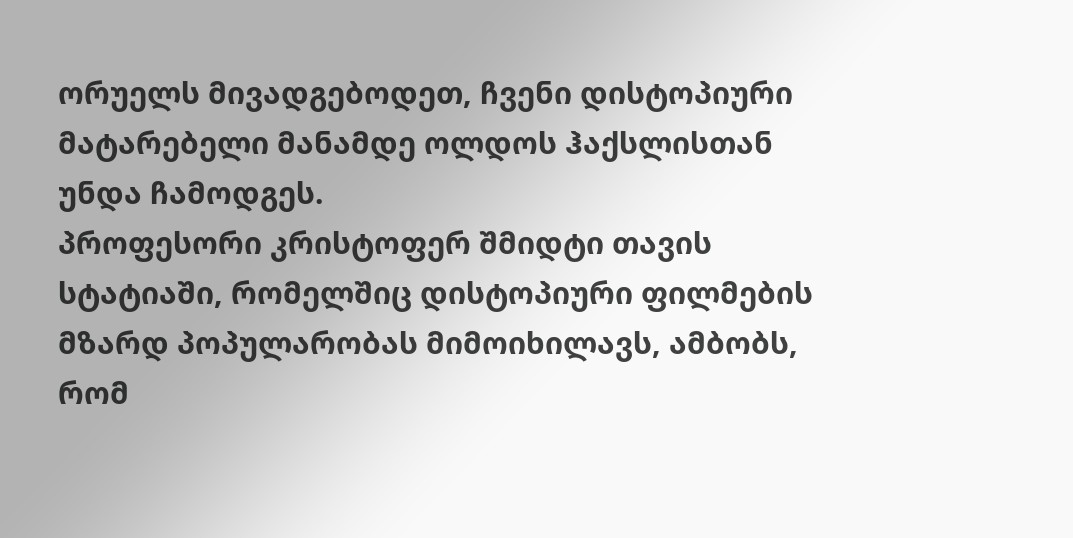ორუელს მივადგებოდეთ, ჩვენი დისტოპიური მატარებელი მანამდე ოლდოს ჰაქსლისთან უნდა ჩამოდგეს.
პროფესორი კრისტოფერ შმიდტი თავის სტატიაში, რომელშიც დისტოპიური ფილმების მზარდ პოპულარობას მიმოიხილავს, ამბობს, რომ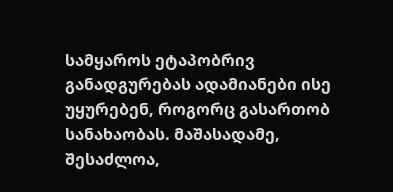სამყაროს ეტაპობრივ განადგურებას ადამიანები ისე უყურებენ, როგორც გასართობ სანახაობას. მაშასადამე, შესაძლოა,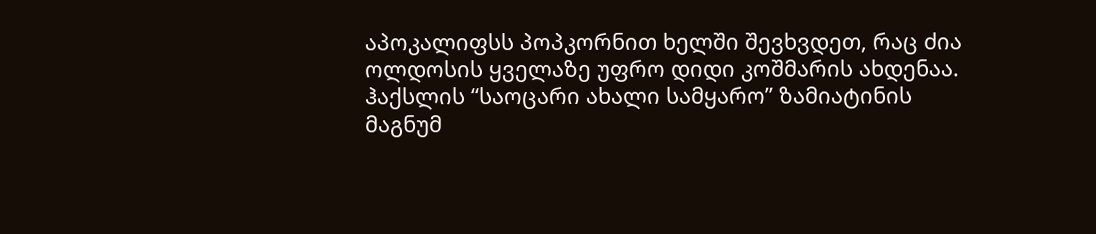აპოკალიფსს პოპკორნით ხელში შევხვდეთ, რაც ძია ოლდოსის ყველაზე უფრო დიდი კოშმარის ახდენაა. ჰაქსლის “საოცარი ახალი სამყარო” ზამიატინის მაგნუმ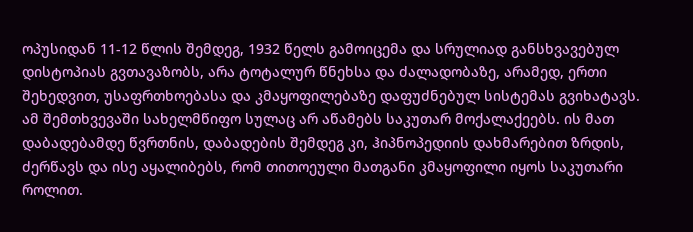ოპუსიდან 11-12 წლის შემდეგ, 1932 წელს გამოიცემა და სრულიად განსხვავებულ დისტოპიას გვთავაზობს, არა ტოტალურ წნეხსა და ძალადობაზე, არამედ, ერთი შეხედვით, უსაფრთხოებასა და კმაყოფილებაზე დაფუძნებულ სისტემას გვიხატავს. ამ შემთხვევაში სახელმწიფო სულაც არ აწამებს საკუთარ მოქალაქეებს. ის მათ დაბადებამდე წვრთნის, დაბადების შემდეგ კი, ჰიპნოპედიის დახმარებით ზრდის, ძერწავს და ისე აყალიბებს, რომ თითოეული მათგანი კმაყოფილი იყოს საკუთარი როლით.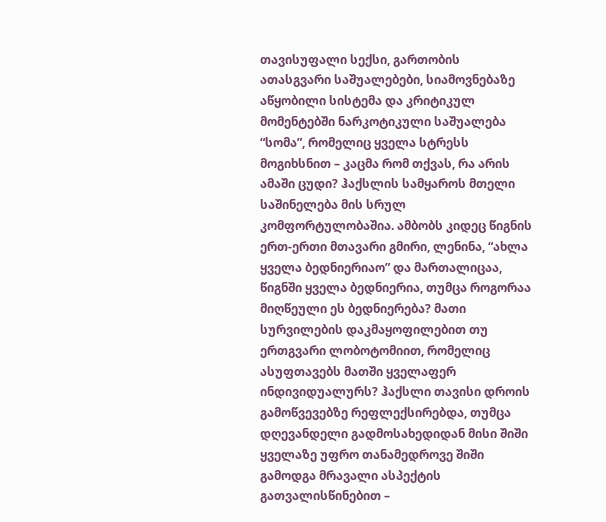თავისუფალი სექსი, გართობის ათასგვარი საშუალებები, სიამოვნებაზე აწყობილი სისტემა და კრიტიკულ მომენტებში ნარკოტიკული საშუალება “სომა”, რომელიც ყველა სტრესს მოგიხსნით – კაცმა რომ თქვას, რა არის ამაში ცუდი? ჰაქსლის სამყაროს მთელი საშინელება მის სრულ კომფორტულობაშია. ამბობს კიდეც წიგნის ერთ-ერთი მთავარი გმირი, ლენინა, “ახლა ყველა ბედნიერიაო” და მართალიცაა, წიგნში ყველა ბედნიერია, თუმცა როგორაა მიღწეული ეს ბედნიერება? მათი სურვილების დაკმაყოფილებით თუ ერთგვარი ლობოტომიით, რომელიც ასუფთავებს მათში ყველაფერ ინდივიდუალურს? ჰაქსლი თავისი დროის გამოწვევებზე რეფლექსირებდა, თუმცა დღევანდელი გადმოსახედიდან მისი შიში ყველაზე უფრო თანამედროვე შიში გამოდგა მრავალი ასპექტის გათვალისწინებით –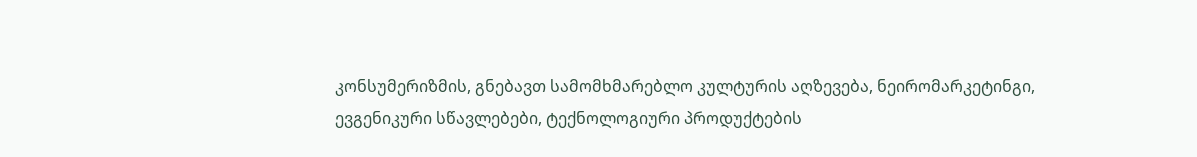კონსუმერიზმის, გნებავთ სამომხმარებლო კულტურის აღზევება, ნეირომარკეტინგი, ევგენიკური სწავლებები, ტექნოლოგიური პროდუქტების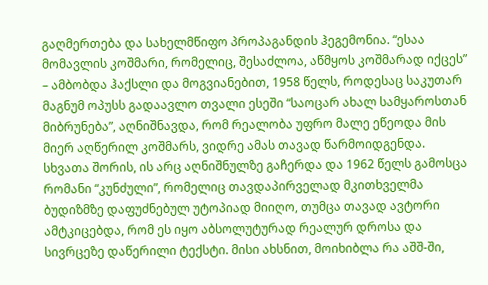გაღმერთება და სახელმწიფო პროპაგანდის ჰეგემონია. “ესაა მომავლის კოშმარი, რომელიც, შესაძლოა, აწმყოს კოშმარად იქცეს” – ამბობდა ჰაქსლი და მოგვიანებით, 1958 წელს, როდესაც საკუთარ მაგნუმ ოპუსს გადაავლო თვალი ესეში “საოცარ ახალ სამყაროსთან მიბრუნება”, აღნიშნავდა, რომ რეალობა უფრო მალე ეწეოდა მის მიერ აღწერილ კოშმარს, ვიდრე ამას თავად წარმოიდგენდა. სხვათა შორის, ის არც აღნიშნულზე გაჩერდა და 1962 წელს გამოსცა რომანი “კუნძული”, რომელიც თავდაპირველად მკითხველმა ბუდიზმზე დაფუძნებულ უტოპიად მიიღო, თუმცა თავად ავტორი ამტკიცებდა, რომ ეს იყო აბსოლუტურად რეალურ დროსა და სივრცეზე დაწერილი ტექსტი. მისი ახსნით, მოიხიბლა რა აშშ-ში,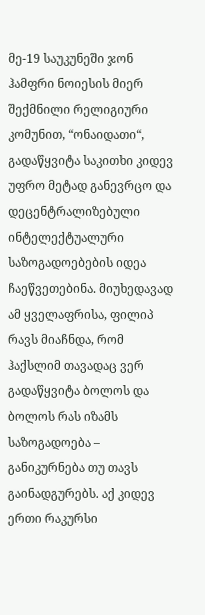მე-19 საუკუნეში ჯონ ჰამფრი ნოიესის მიერ შექმნილი რელიგიური კომუნით, “ონაიდათი“, გადაწყვიტა საკითხი კიდევ უფრო მეტად განევრცო და დეცენტრალიზებული ინტელექტუალური საზოგადოებების იდეა ჩაეწვეთებინა. მიუხედავად ამ ყველაფრისა, ფილიპ რავს მიაჩნდა, რომ ჰაქსლიმ თავადაც ვერ გადაწყვიტა ბოლოს და ბოლოს რას იზამს საზოგადოება – განიკურნება თუ თავს გაინადგურებს. აქ კიდევ ერთი რაკურსი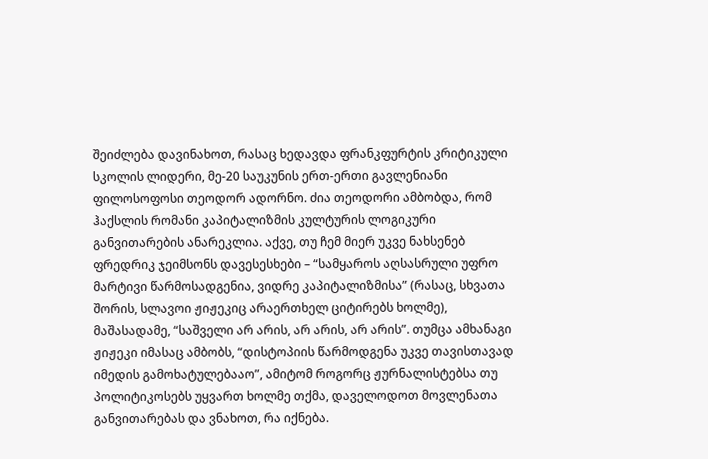შეიძლება დავინახოთ, რასაც ხედავდა ფრანკფურტის კრიტიკული სკოლის ლიდერი, მე-20 საუკუნის ერთ-ერთი გავლენიანი ფილოსოფოსი თეოდორ ადორნო. ძია თეოდორი ამბობდა, რომ ჰაქსლის რომანი კაპიტალიზმის კულტურის ლოგიკური განვითარების ანარეკლია. აქვე, თუ ჩემ მიერ უკვე ნახსენებ ფრედრიკ ჯეიმსონს დავესესხები – “სამყაროს აღსასრული უფრო მარტივი წარმოსადგენია, ვიდრე კაპიტალიზმისა” (რასაც, სხვათა შორის, სლავოი ჟიჟეკიც არაერთხელ ციტირებს ხოლმე), მაშასადამე, “საშველი არ არის, არ არის, არ არის”. თუმცა ამხანაგი ჟიჟეკი იმასაც ამბობს, “დისტოპიის წარმოდგენა უკვე თავისთავად იმედის გამოხატულებააო”, ამიტომ როგორც ჟურნალისტებსა თუ პოლიტიკოსებს უყვართ ხოლმე თქმა, დაველოდოთ მოვლენათა განვითარებას და ვნახოთ, რა იქნება.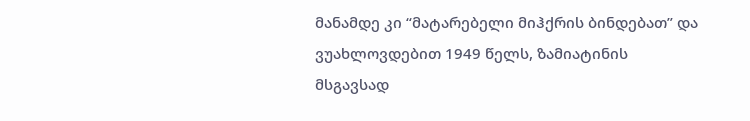მანამდე კი “მატარებელი მიჰქრის ბინდებათ” და ვუახლოვდებით 1949 წელს, ზამიატინის მსგავსად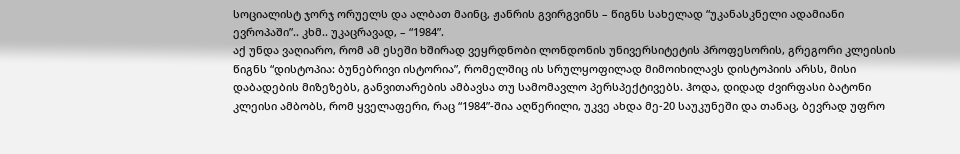სოციალისტ ჯორჯ ორუელს და ალბათ მაინც, ჟანრის გვირგვინს – წიგნს სახელად “უკანასკნელი ადამიანი ევროპაში”.. კხმ.. უკაცრავად, – “1984”.
აქ უნდა ვაღიარო, რომ ამ ესეში ხშირად ვეყრდნობი ლონდონის უნივერსიტეტის პროფესორის, გრეგორი კლეისის წიგნს “დისტოპია: ბუნებრივი ისტორია”, რომელშიც ის სრულყოფილად მიმოიხილავს დისტოპიის არსს, მისი დაბადების მიზეზებს, განვითარების ამბავსა თუ სამომავლო პერსპექტივებს. ჰოდა, დიდად ძვირფასი ბატონი კლეისი ამბობს, რომ ყველაფერი, რაც “1984”-შია აღწერილი, უკვე ახდა მე-20 საუკუნეში და თანაც, ბევრად უფრო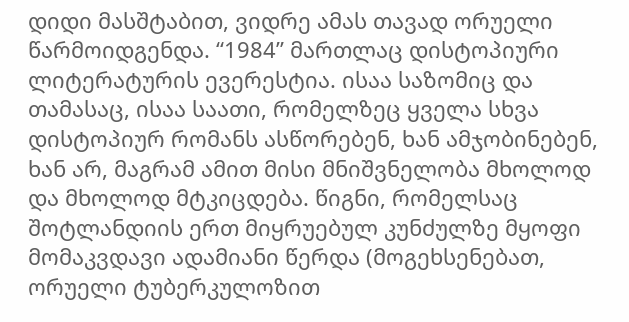დიდი მასშტაბით, ვიდრე ამას თავად ორუელი წარმოიდგენდა. “1984” მართლაც დისტოპიური ლიტერატურის ევერესტია. ისაა საზომიც და თამასაც, ისაა საათი, რომელზეც ყველა სხვა დისტოპიურ რომანს ასწორებენ, ხან ამჯობინებენ, ხან არ, მაგრამ ამით მისი მნიშვნელობა მხოლოდ და მხოლოდ მტკიცდება. წიგნი, რომელსაც შოტლანდიის ერთ მიყრუებულ კუნძულზე მყოფი მომაკვდავი ადამიანი წერდა (მოგეხსენებათ, ორუელი ტუბერკულოზით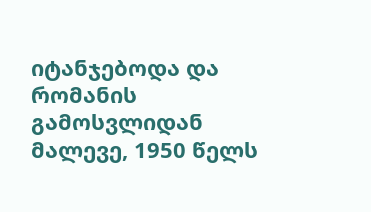იტანჯებოდა და რომანის გამოსვლიდან მალევე, 1950 წელს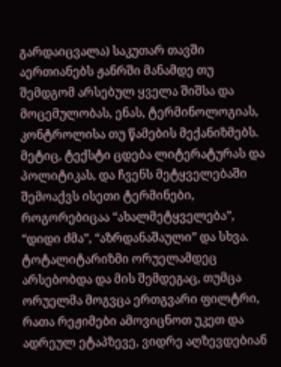გარდაიცვალა) საკუთარ თავში აერთიანებს ჟანრში მანამდე თუ შემდგომ არსებულ ყველა შიშსა და მოცემულობას, ენას, ტერმინოლოგიას, კონტროლისა თუ წამების მექანიზმებს. მეტიც, ტექსტი ცდება ლიტერატურას და პოლიტიკას, და ჩვენს მეტყველებაში შემოაქვს ისეთი ტერმინები, როგორებიცაა “ახალმეტყველება”, “დიდი ძმა”, “აზრდანაშაული” და სხვა. ტოტალიტარიზმი ორუელამდეც არსებობდა და მის შემდეგაც, თუმცა ორუელმა მოგვცა ერთგვარი ფილტრი, რათა რეჟიმები ამოვიცნოთ უკეთ და ადრეულ ეტაპზევე, ვიდრე აღზევდებიან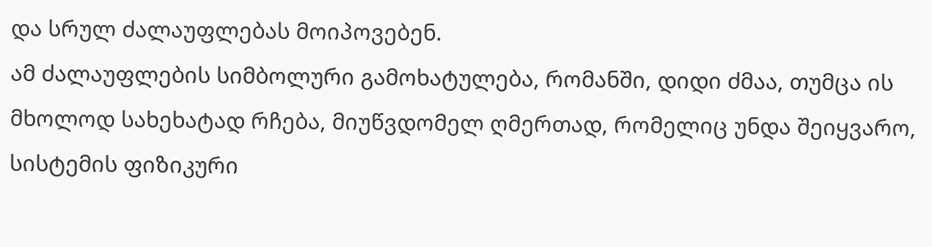და სრულ ძალაუფლებას მოიპოვებენ.
ამ ძალაუფლების სიმბოლური გამოხატულება, რომანში, დიდი ძმაა, თუმცა ის მხოლოდ სახეხატად რჩება, მიუწვდომელ ღმერთად, რომელიც უნდა შეიყვარო, სისტემის ფიზიკური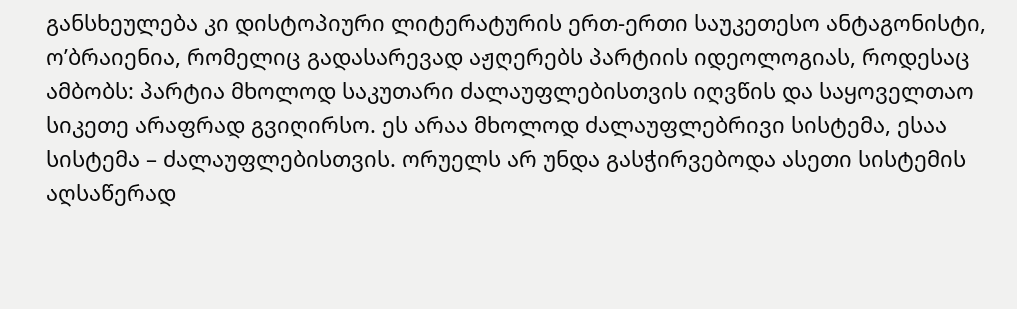განსხეულება კი დისტოპიური ლიტერატურის ერთ-ერთი საუკეთესო ანტაგონისტი, ო’ბრაიენია, რომელიც გადასარევად აჟღერებს პარტიის იდეოლოგიას, როდესაც ამბობს: პარტია მხოლოდ საკუთარი ძალაუფლებისთვის იღვწის და საყოველთაო სიკეთე არაფრად გვიღირსო. ეს არაა მხოლოდ ძალაუფლებრივი სისტემა, ესაა სისტემა – ძალაუფლებისთვის. ორუელს არ უნდა გასჭირვებოდა ასეთი სისტემის აღსაწერად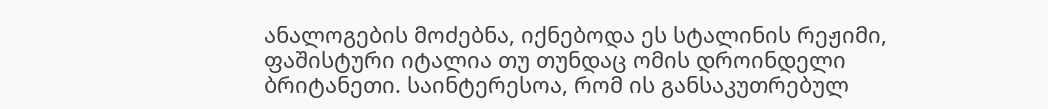ანალოგების მოძებნა, იქნებოდა ეს სტალინის რეჟიმი, ფაშისტური იტალია თუ თუნდაც ომის დროინდელი ბრიტანეთი. საინტერესოა, რომ ის განსაკუთრებულ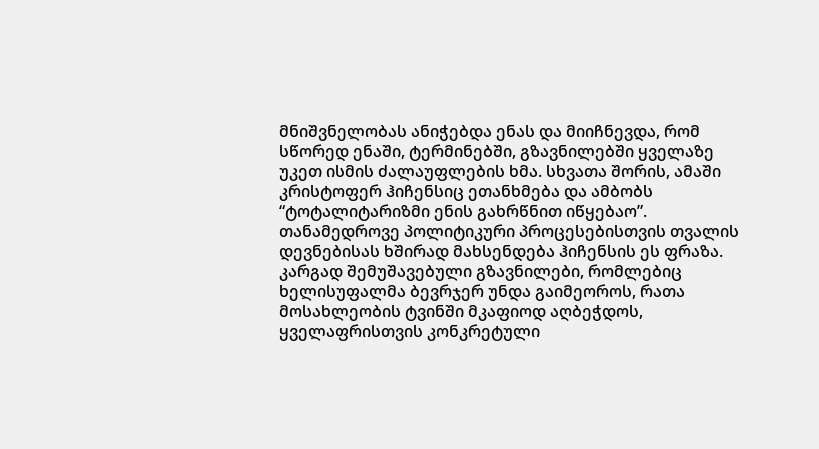მნიშვნელობას ანიჭებდა ენას და მიიჩნევდა, რომ სწორედ ენაში, ტერმინებში, გზავნილებში ყველაზე უკეთ ისმის ძალაუფლების ხმა. სხვათა შორის, ამაში კრისტოფერ ჰიჩენსიც ეთანხმება და ამბობს “ტოტალიტარიზმი ენის გახრწნით იწყებაო”. თანამედროვე პოლიტიკური პროცესებისთვის თვალის დევნებისას ხშირად მახსენდება ჰიჩენსის ეს ფრაზა. კარგად შემუშავებული გზავნილები, რომლებიც ხელისუფალმა ბევრჯერ უნდა გაიმეოროს, რათა მოსახლეობის ტვინში მკაფიოდ აღბეჭდოს, ყველაფრისთვის კონკრეტული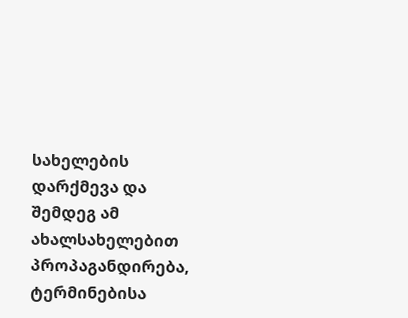სახელების დარქმევა და შემდეგ ამ ახალსახელებით პროპაგანდირება, ტერმინებისა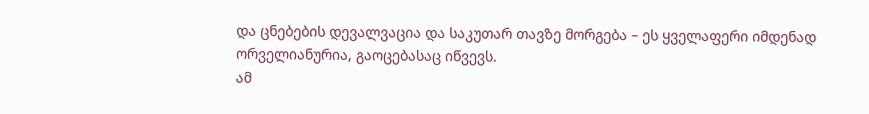და ცნებების დევალვაცია და საკუთარ თავზე მორგება – ეს ყველაფერი იმდენად ორველიანურია, გაოცებასაც იწვევს.
ამ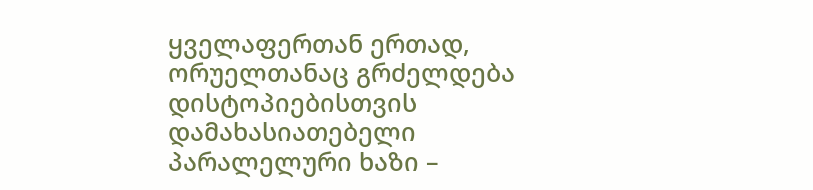ყველაფერთან ერთად, ორუელთანაც გრძელდება დისტოპიებისთვის დამახასიათებელი პარალელური ხაზი –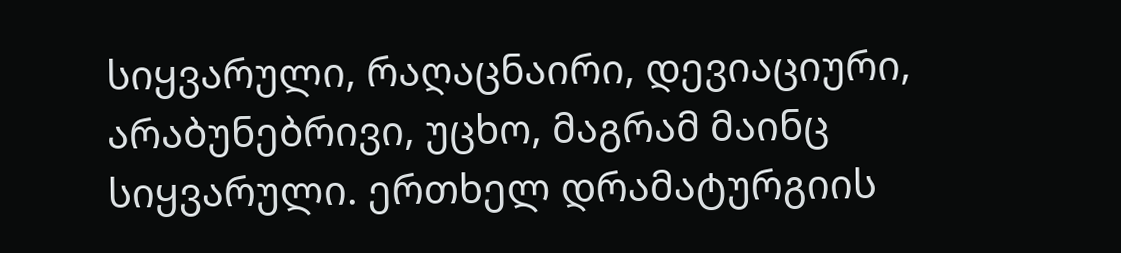სიყვარული, რაღაცნაირი, დევიაციური, არაბუნებრივი, უცხო, მაგრამ მაინც სიყვარული. ერთხელ დრამატურგიის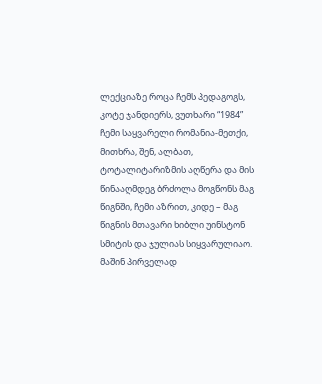ლექციაზე როცა ჩემს პედაგოგს, კოტე ჯანდიერს, ვუთხარი “1984” ჩემი საყვარელი რომანია-მეთქი, მითხრა, შენ, ალბათ, ტოტალიტარიზმის აღწერა და მის წინააღმდეგ ბრძოლა მოგწონს მაგ წიგნში, ჩემი აზრით, კიდე – მაგ წიგნის მთავარი ხიბლი უინსტონ სმიტის და ჯულიას სიყვარულიაო. მაშინ პირველად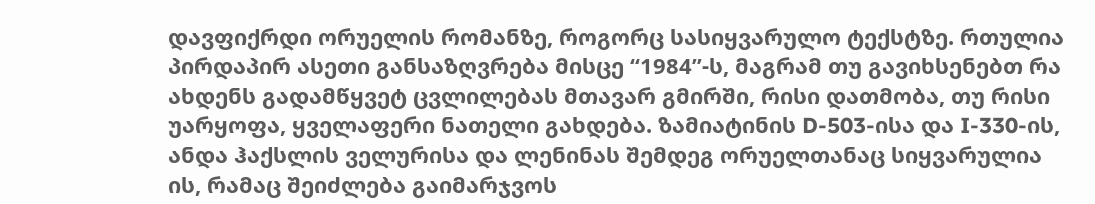დავფიქრდი ორუელის რომანზე, როგორც სასიყვარულო ტექსტზე. რთულია პირდაპირ ასეთი განსაზღვრება მისცე “1984”-ს, მაგრამ თუ გავიხსენებთ რა ახდენს გადამწყვეტ ცვლილებას მთავარ გმირში, რისი დათმობა, თუ რისი უარყოფა, ყველაფერი ნათელი გახდება. ზამიატინის D-503-ისა და I-330-ის, ანდა ჰაქსლის ველურისა და ლენინას შემდეგ ორუელთანაც სიყვარულია ის, რამაც შეიძლება გაიმარჯვოს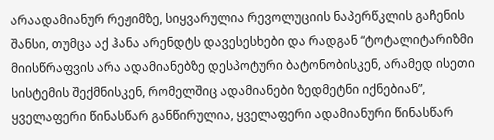არაადამიანურ რეჟიმზე, სიყვარულია რევოლუციის ნაპერწკლის გაჩენის შანსი, თუმცა აქ ჰანა არენდტს დავესესხები და რადგან “ტოტალიტარიზმი მიისწრაფვის არა ადამიანებზე დესპოტური ბატონობისკენ, არამედ ისეთი სისტემის შექმნისკენ, რომელშიც ადამიანები ზედმეტნი იქნებიან”, ყველაფერი წინასწარ განწირულია, ყველაფერი ადამიანური წინასწარ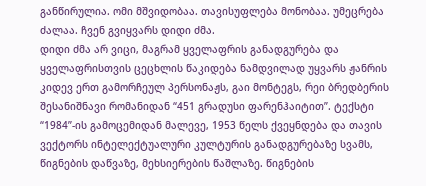განწირულია. ომი მშვიდობაა. თავისუფლება მონობაა. უმეცრება ძალაა. ჩვენ გვიყვარს დიდი ძმა.
დიდი ძმა არ ვიცი, მაგრამ ყველაფრის განადგურება და ყველაფრისთვის ცეცხლის წაკიდება ნამდვილად უყვარს ჟანრის კიდევ ერთ გამორჩეულ პერსონაჟს, გაი მონტეგს, რეი ბრედბერის შესანიშნავი რომანიდან “451 გრადუსი ფარენჰაიტით”. ტექსტი “1984”-ის გამოცემიდან მალევე, 1953 წელს ქვეყნდება და თავის ვექტორს ინტელექტუალური კულტურის განადგურებაზე სვამს, წიგნების დაწვაზე, მეხსიერების წაშლაზე. წიგნების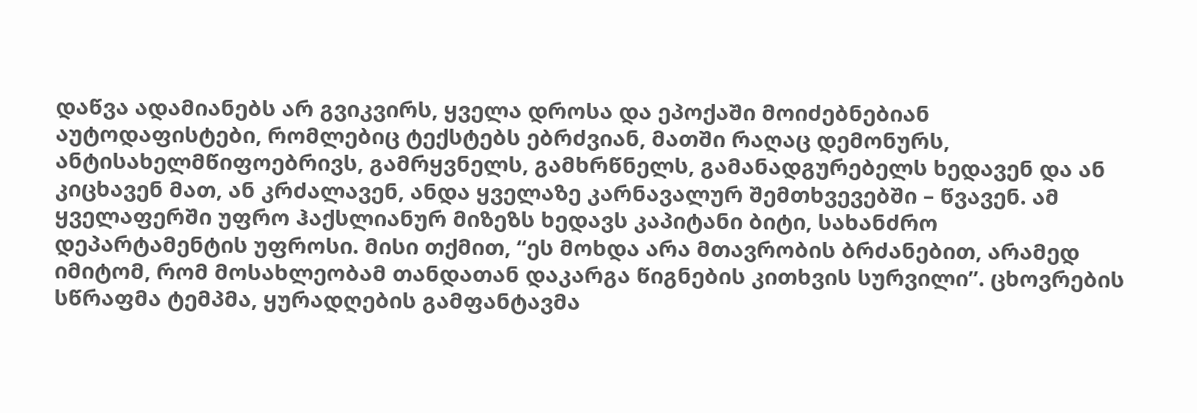დაწვა ადამიანებს არ გვიკვირს, ყველა დროსა და ეპოქაში მოიძებნებიან აუტოდაფისტები, რომლებიც ტექსტებს ებრძვიან, მათში რაღაც დემონურს, ანტისახელმწიფოებრივს, გამრყვნელს, გამხრწნელს, გამანადგურებელს ხედავენ და ან კიცხავენ მათ, ან კრძალავენ, ანდა ყველაზე კარნავალურ შემთხვევებში – წვავენ. ამ ყველაფერში უფრო ჰაქსლიანურ მიზეზს ხედავს კაპიტანი ბიტი, სახანძრო დეპარტამენტის უფროსი. მისი თქმით, “ეს მოხდა არა მთავრობის ბრძანებით, არამედ იმიტომ, რომ მოსახლეობამ თანდათან დაკარგა წიგნების კითხვის სურვილი”. ცხოვრების სწრაფმა ტემპმა, ყურადღების გამფანტავმა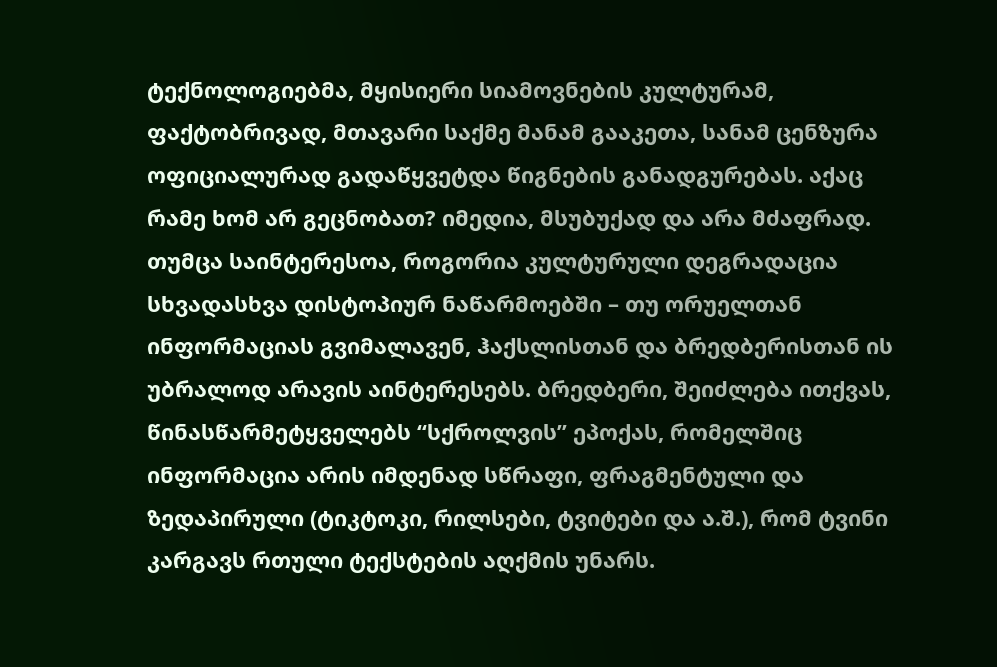ტექნოლოგიებმა, მყისიერი სიამოვნების კულტურამ, ფაქტობრივად, მთავარი საქმე მანამ გააკეთა, სანამ ცენზურა ოფიციალურად გადაწყვეტდა წიგნების განადგურებას. აქაც რამე ხომ არ გეცნობათ? იმედია, მსუბუქად და არა მძაფრად. თუმცა საინტერესოა, როგორია კულტურული დეგრადაცია სხვადასხვა დისტოპიურ ნაწარმოებში – თუ ორუელთან ინფორმაციას გვიმალავენ, ჰაქსლისთან და ბრედბერისთან ის უბრალოდ არავის აინტერესებს. ბრედბერი, შეიძლება ითქვას, წინასწარმეტყველებს “სქროლვის” ეპოქას, რომელშიც ინფორმაცია არის იმდენად სწრაფი, ფრაგმენტული და ზედაპირული (ტიკტოკი, რილსები, ტვიტები და ა.შ.), რომ ტვინი კარგავს რთული ტექსტების აღქმის უნარს.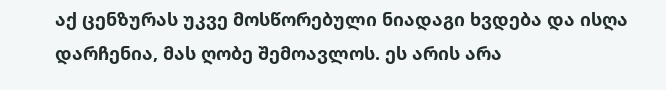აქ ცენზურას უკვე მოსწორებული ნიადაგი ხვდება და ისღა დარჩენია, მას ღობე შემოავლოს. ეს არის არა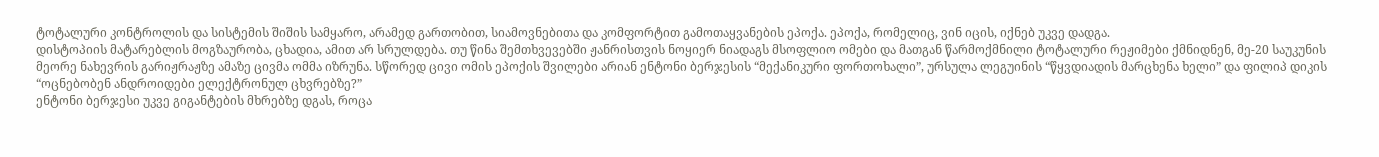ტოტალური კონტროლის და სისტემის შიშის სამყარო, არამედ გართობით, სიამოვნებითა და კომფორტით გამოთაყვანების ეპოქა. ეპოქა, რომელიც, ვინ იცის, იქნებ უკვე დადგა.
დისტოპიის მატარებლის მოგზაურობა, ცხადია, ამით არ სრულდება. თუ წინა შემთხვევებში ჟანრისთვის ნოყიერ ნიადაგს მსოფლიო ომები და მათგან წარმოქმნილი ტოტალური რეჟიმები ქმნიდნენ, მე-20 საუკუნის მეორე ნახევრის გარიჟრაჟზე ამაზე ცივმა ომმა იზრუნა. სწორედ ცივი ომის ეპოქის შვილები არიან ენტონი ბერჯესის “მექანიკური ფორთოხალი”, ურსულა ლეგუინის “წყვდიადის მარცხენა ხელი” და ფილიპ დიკის “ოცნებობენ ანდროიდები ელექტრონულ ცხვრებზე?”
ენტონი ბერჯესი უკვე გიგანტების მხრებზე დგას, როცა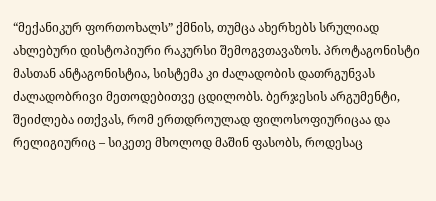“მექანიკურ ფორთოხალს” ქმნის, თუმცა ახერხებს სრულიად ახლებური დისტოპიური რაკურსი შემოგვთავაზოს. პროტაგონისტი მასთან ანტაგონისტია, სისტემა კი ძალადობის დათრგუნვას ძალადობრივი მეთოდებითვე ცდილობს. ბერჯესის არგუმენტი, შეიძლება ითქვას, რომ ერთდროულად ფილოსოფიურიცაა და რელიგიურიც – სიკეთე მხოლოდ მაშინ ფასობს, როდესაც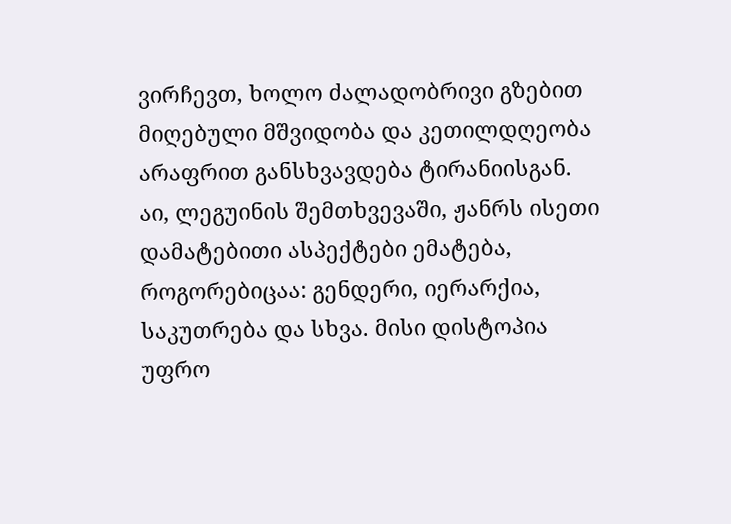ვირჩევთ, ხოლო ძალადობრივი გზებით მიღებული მშვიდობა და კეთილდღეობა არაფრით განსხვავდება ტირანიისგან. აი, ლეგუინის შემთხვევაში, ჟანრს ისეთი დამატებითი ასპექტები ემატება, როგორებიცაა: გენდერი, იერარქია, საკუთრება და სხვა. მისი დისტოპია უფრო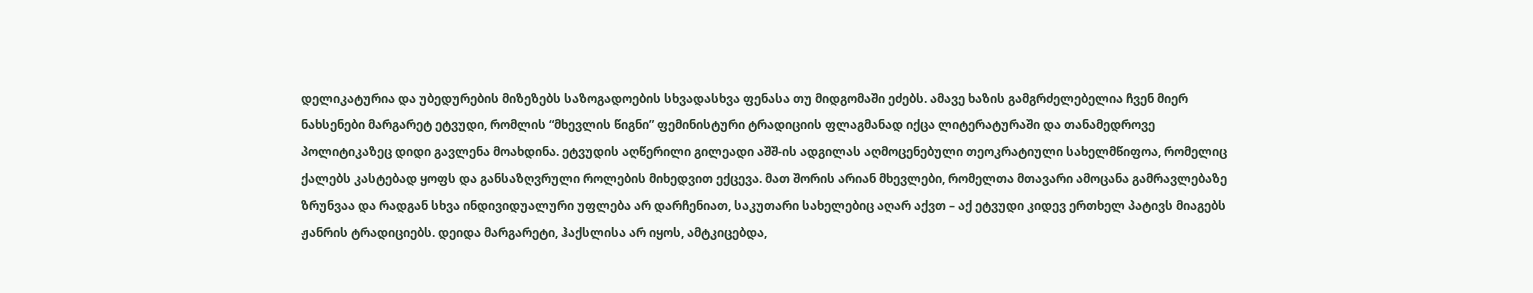დელიკატურია და უბედურების მიზეზებს საზოგადოების სხვადასხვა ფენასა თუ მიდგომაში ეძებს. ამავე ხაზის გამგრძელებელია ჩვენ მიერ ნახსენები მარგარეტ ეტვუდი, რომლის “მხევლის წიგნი” ფემინისტური ტრადიციის ფლაგმანად იქცა ლიტერატურაში და თანამედროვე პოლიტიკაზეც დიდი გავლენა მოახდინა. ეტვუდის აღწერილი გილეადი აშშ-ის ადგილას აღმოცენებული თეოკრატიული სახელმწიფოა, რომელიც ქალებს კასტებად ყოფს და განსაზღვრული როლების მიხედვით ექცევა. მათ შორის არიან მხევლები, რომელთა მთავარი ამოცანა გამრავლებაზე ზრუნვაა და რადგან სხვა ინდივიდუალური უფლება არ დარჩენიათ, საკუთარი სახელებიც აღარ აქვთ – აქ ეტვუდი კიდევ ერთხელ პატივს მიაგებს ჟანრის ტრადიციებს. დეიდა მარგარეტი, ჰაქსლისა არ იყოს, ამტკიცებდა,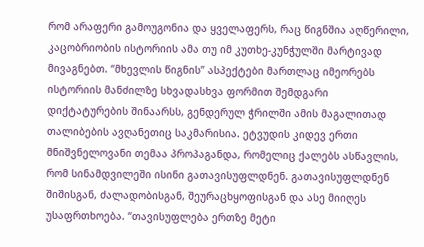რომ არაფერი გამოუგონია და ყველაფერს, რაც წიგნშია აღწერილი, კაცობრიობის ისტორიის ამა თუ იმ კუთხე-კუნჭულში მარტივად მივაგნებთ. “მხევლის წიგნის” ასპექტები მართლაც იმეორებს ისტორიის მანძილზე სხვადასხვა ფორმით შემდგარი დიქტატურების შინაარსს, გენდერულ ჭრილში ამის მაგალითად თალიბების ავღანეთიც საკმარისია. ეტვუდის კიდევ ერთი მნიშვნელოვანი თემაა პროპაგანდა, რომელიც ქალებს ასწავლის, რომ სინამდვილეში ისინი გათავისუფლდნენ. გათავისუფლდნენ შიშისგან, ძალადობისგან, შეურაცხყოფისგან და ასე მიიღეს უსაფრთხოება. “თავისუფლება ერთზე მეტი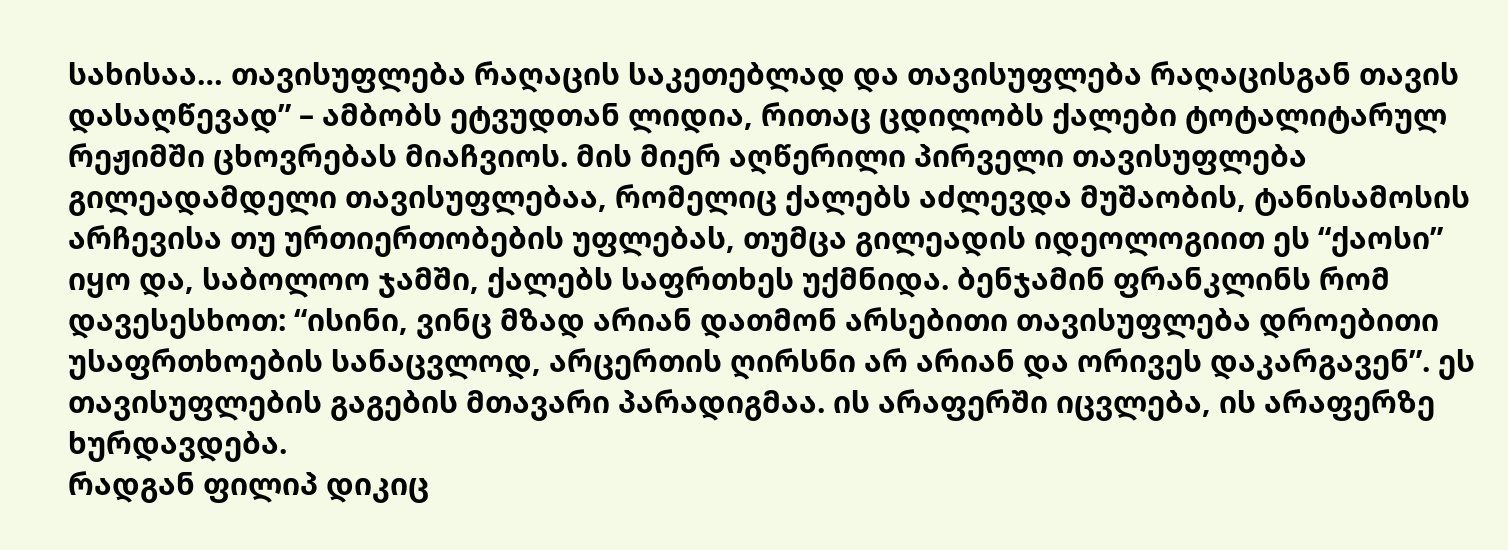სახისაა… თავისუფლება რაღაცის საკეთებლად და თავისუფლება რაღაცისგან თავის დასაღწევად” – ამბობს ეტვუდთან ლიდია, რითაც ცდილობს ქალები ტოტალიტარულ რეჟიმში ცხოვრებას მიაჩვიოს. მის მიერ აღწერილი პირველი თავისუფლება გილეადამდელი თავისუფლებაა, რომელიც ქალებს აძლევდა მუშაობის, ტანისამოსის არჩევისა თუ ურთიერთობების უფლებას, თუმცა გილეადის იდეოლოგიით ეს “ქაოსი” იყო და, საბოლოო ჯამში, ქალებს საფრთხეს უქმნიდა. ბენჯამინ ფრანკლინს რომ დავესესხოთ: “ისინი, ვინც მზად არიან დათმონ არსებითი თავისუფლება დროებითი უსაფრთხოების სანაცვლოდ, არცერთის ღირსნი არ არიან და ორივეს დაკარგავენ”. ეს თავისუფლების გაგების მთავარი პარადიგმაა. ის არაფერში იცვლება, ის არაფერზე ხურდავდება.
რადგან ფილიპ დიკიც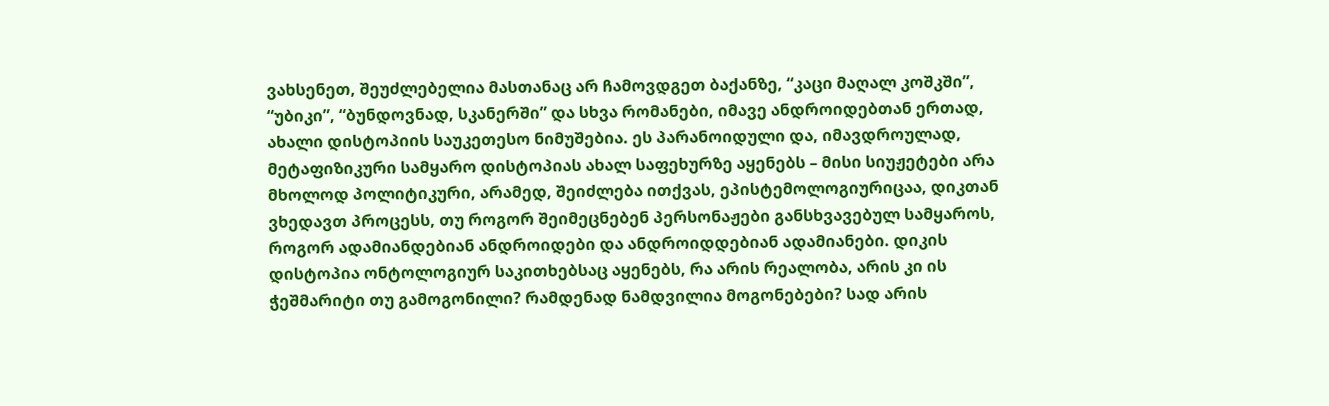ვახსენეთ, შეუძლებელია მასთანაც არ ჩამოვდგეთ ბაქანზე, “კაცი მაღალ კოშკში”, “უბიკი”, “ბუნდოვნად, სკანერში” და სხვა რომანები, იმავე ანდროიდებთან ერთად, ახალი დისტოპიის საუკეთესო ნიმუშებია. ეს პარანოიდული და, იმავდროულად, მეტაფიზიკური სამყარო დისტოპიას ახალ საფეხურზე აყენებს – მისი სიუჟეტები არა მხოლოდ პოლიტიკური, არამედ, შეიძლება ითქვას, ეპისტემოლოგიურიცაა, დიკთან ვხედავთ პროცესს, თუ როგორ შეიმეცნებენ პერსონაჟები განსხვავებულ სამყაროს, როგორ ადამიანდებიან ანდროიდები და ანდროიდდებიან ადამიანები. დიკის დისტოპია ონტოლოგიურ საკითხებსაც აყენებს, რა არის რეალობა, არის კი ის ჭეშმარიტი თუ გამოგონილი? რამდენად ნამდვილია მოგონებები? სად არის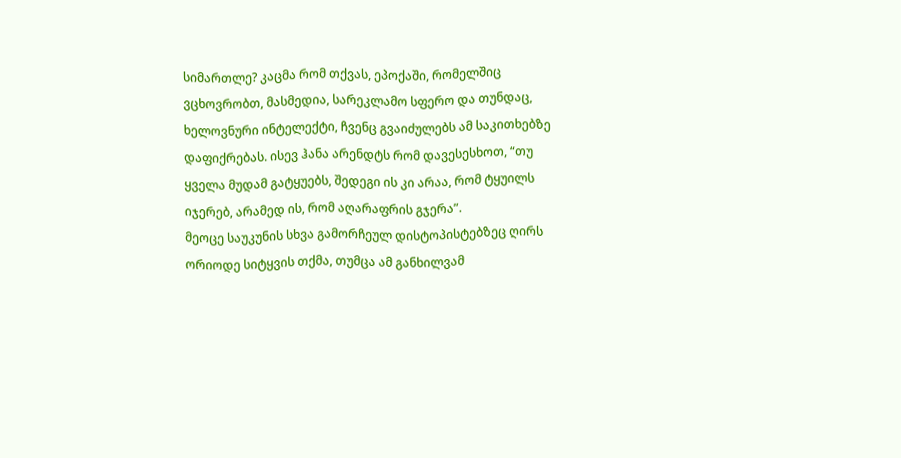სიმართლე? კაცმა რომ თქვას, ეპოქაში, რომელშიც ვცხოვრობთ, მასმედია, სარეკლამო სფერო და თუნდაც, ხელოვნური ინტელექტი, ჩვენც გვაიძულებს ამ საკითხებზე დაფიქრებას. ისევ ჰანა არენდტს რომ დავესესხოთ, “თუ ყველა მუდამ გატყუებს, შედეგი ის კი არაა, რომ ტყუილს იჯერებ, არამედ ის, რომ აღარაფრის გჯერა”.
მეოცე საუკუნის სხვა გამორჩეულ დისტოპისტებზეც ღირს ორიოდე სიტყვის თქმა, თუმცა ამ განხილვამ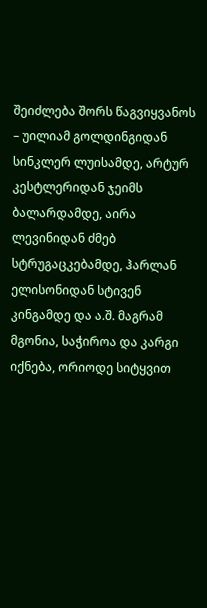შეიძლება შორს წაგვიყვანოს – უილიამ გოლდინგიდან სინკლერ ლუისამდე, არტურ კესტლერიდან ჯეიმს ბალარდამდე, აირა ლევინიდან ძმებ სტრუგაცკებამდე, ჰარლან ელისონიდან სტივენ კინგამდე და ა.შ. მაგრამ მგონია, საჭიროა და კარგი იქნება, ორიოდე სიტყვით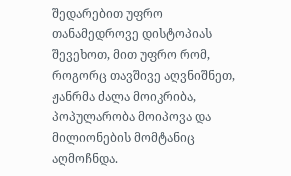შედარებით უფრო თანამედროვე დისტოპიას შევეხოთ, მით უფრო რომ, როგორც თავშივე აღვნიშნეთ, ჟანრმა ძალა მოიკრიბა, პოპულარობა მოიპოვა და მილიონების მომტანიც აღმოჩნდა.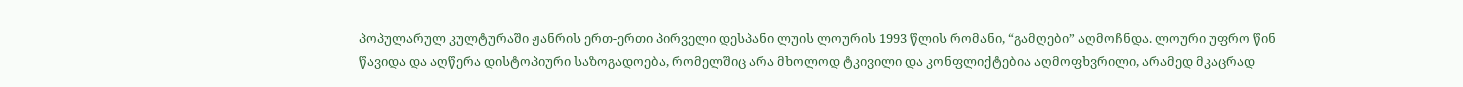პოპულარულ კულტურაში ჟანრის ერთ-ერთი პირველი დესპანი ლუის ლოურის 1993 წლის რომანი, “გამღები” აღმოჩნდა. ლოური უფრო წინ წავიდა და აღწერა დისტოპიური საზოგადოება, რომელშიც არა მხოლოდ ტკივილი და კონფლიქტებია აღმოფხვრილი, არამედ მკაცრად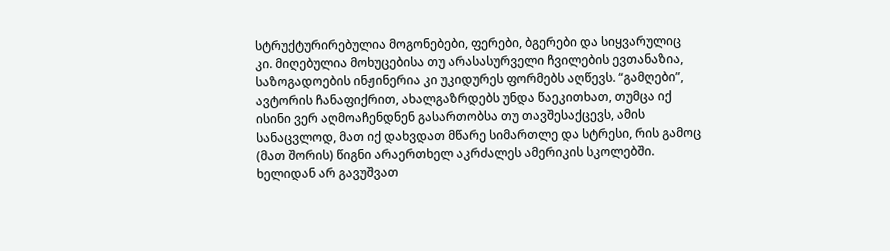სტრუქტურირებულია მოგონებები, ფერები, ბგერები და სიყვარულიც კი. მიღებულია მოხუცებისა თუ არასასურველი ჩვილების ევთანაზია, საზოგადოების ინჟინერია კი უკიდურეს ფორმებს აღწევს. “გამღები”, ავტორის ჩანაფიქრით, ახალგაზრდებს უნდა წაეკითხათ, თუმცა იქ ისინი ვერ აღმოაჩენდნენ გასართობსა თუ თავშესაქცევს, ამის სანაცვლოდ, მათ იქ დახვდათ მწარე სიმართლე და სტრესი, რის გამოც (მათ შორის) წიგნი არაერთხელ აკრძალეს ამერიკის სკოლებში.
ხელიდან არ გავუშვათ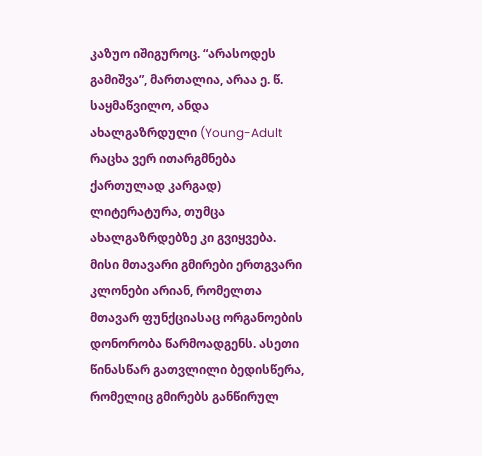კაზუო იშიგუროც. “არასოდეს გამიშვა”, მართალია, არაა ე. წ. საყმაწვილო, ანდა ახალგაზრდული (Young-Adult რაცხა ვერ ითარგმნება ქართულად კარგად) ლიტერატურა, თუმცა ახალგაზრდებზე კი გვიყვება. მისი მთავარი გმირები ერთგვარი კლონები არიან, რომელთა მთავარ ფუნქციასაც ორგანოების დონორობა წარმოადგენს. ასეთი წინასწარ გათვლილი ბედისწერა, რომელიც გმირებს განწირულ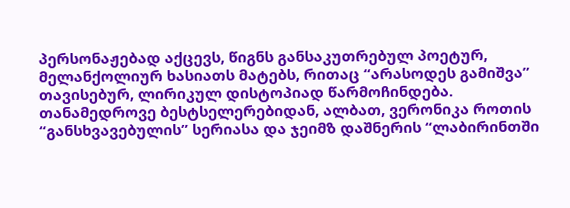პერსონაჟებად აქცევს, წიგნს განსაკუთრებულ პოეტურ, მელანქოლიურ ხასიათს მატებს, რითაც “არასოდეს გამიშვა” თავისებურ, ლირიკულ დისტოპიად წარმოჩინდება.
თანამედროვე ბესტსელერებიდან, ალბათ, ვერონიკა როთის “განსხვავებულის” სერიასა და ჯეიმზ დაშნერის “ლაბირინთში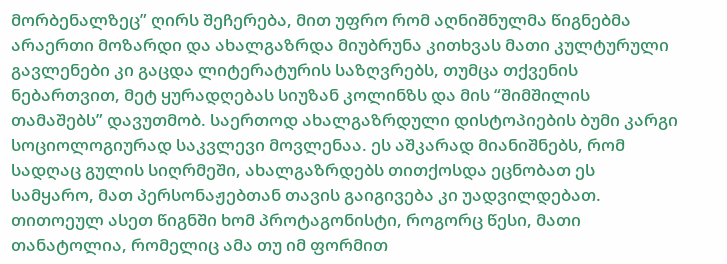მორბენალზეც” ღირს შეჩერება, მით უფრო რომ აღნიშნულმა წიგნებმა არაერთი მოზარდი და ახალგაზრდა მიუბრუნა კითხვას მათი კულტურული გავლენები კი გაცდა ლიტერატურის საზღვრებს, თუმცა თქვენის ნებართვით, მეტ ყურადღებას სიუზან კოლინზს და მის “შიმშილის თამაშებს” დავუთმობ. საერთოდ ახალგაზრდული დისტოპიების ბუმი კარგი სოციოლოგიურად საკვლევი მოვლენაა. ეს აშკარად მიანიშნებს, რომ სადღაც გულის სიღრმეში, ახალგაზრდებს თითქოსდა ეცნობათ ეს სამყარო, მათ პერსონაჟებთან თავის გაიგივება კი უადვილდებათ. თითოეულ ასეთ წიგნში ხომ პროტაგონისტი, როგორც წესი, მათი თანატოლია, რომელიც ამა თუ იმ ფორმით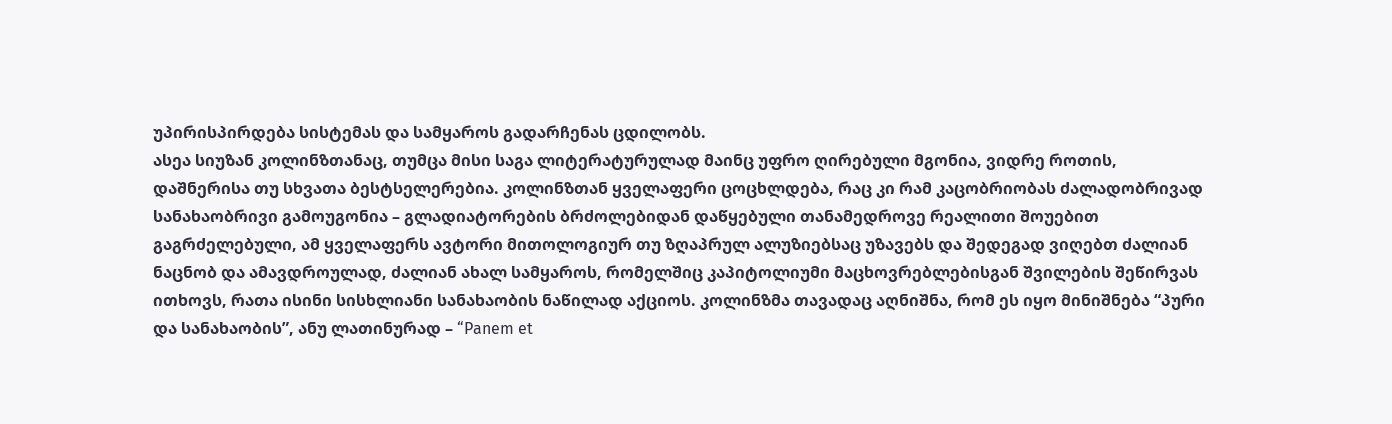უპირისპირდება სისტემას და სამყაროს გადარჩენას ცდილობს.
ასეა სიუზან კოლინზთანაც, თუმცა მისი საგა ლიტერატურულად მაინც უფრო ღირებული მგონია, ვიდრე როთის, დაშნერისა თუ სხვათა ბესტსელერებია. კოლინზთან ყველაფერი ცოცხლდება, რაც კი რამ კაცობრიობას ძალადობრივად სანახაობრივი გამოუგონია – გლადიატორების ბრძოლებიდან დაწყებული თანამედროვე რეალითი შოუებით გაგრძელებული, ამ ყველაფერს ავტორი მითოლოგიურ თუ ზღაპრულ ალუზიებსაც უზავებს და შედეგად ვიღებთ ძალიან ნაცნობ და ამავდროულად, ძალიან ახალ სამყაროს, რომელშიც კაპიტოლიუმი მაცხოვრებლებისგან შვილების შეწირვას ითხოვს, რათა ისინი სისხლიანი სანახაობის ნაწილად აქციოს. კოლინზმა თავადაც აღნიშნა, რომ ეს იყო მინიშნება “პური და სანახაობის”, ანუ ლათინურად – “Panem et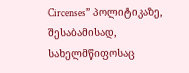Circenses” პოლიტიკაზე, შესაბამისად, სახელმწიფოსაც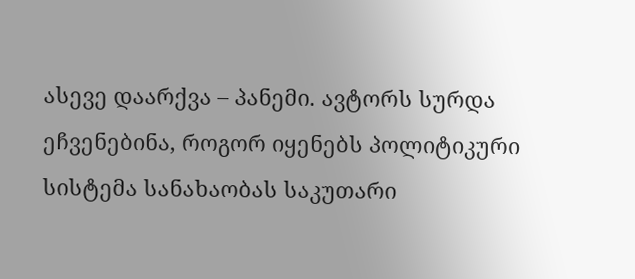ასევე დაარქვა – პანემი. ავტორს სურდა ეჩვენებინა, როგორ იყენებს პოლიტიკური სისტემა სანახაობას საკუთარი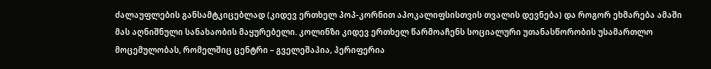ძალაუფლების განსამტკიცებლად (კიდევ ერთხელ პოპ-კორნით აპოკალიფსისთვის თვალის დევნება) და როგორ ეხმარება ამაში მას აღნიშნული სანახაობის მაყურებელი. კოლინზი კიდევ ერთხელ წარმოაჩენს სოციალური უთანასწორობის უსამართლო მოცემულობას, რომელშიც ცენტრი – გველეშაპია, პერიფერია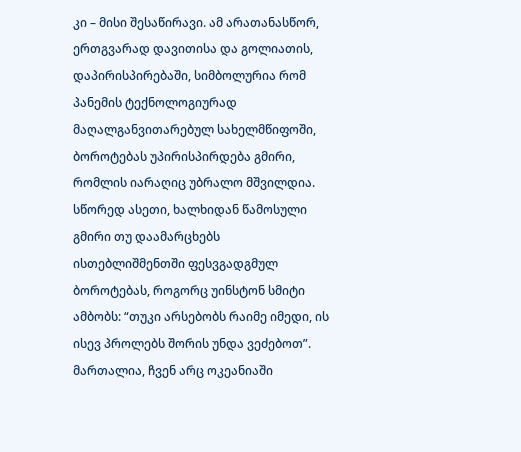კი – მისი შესაწირავი. ამ არათანასწორ, ერთგვარად დავითისა და გოლიათის, დაპირისპირებაში, სიმბოლურია რომ პანემის ტექნოლოგიურად მაღალგანვითარებულ სახელმწიფოში, ბოროტებას უპირისპირდება გმირი, რომლის იარაღიც უბრალო მშვილდია. სწორედ ასეთი, ხალხიდან წამოსული გმირი თუ დაამარცხებს ისთებლიშმენთში ფესვგადგმულ ბოროტებას, როგორც უინსტონ სმიტი ამბობს: “თუკი არსებობს რაიმე იმედი, ის ისევ პროლებს შორის უნდა ვეძებოთ”.
მართალია, ჩვენ არც ოკეანიაში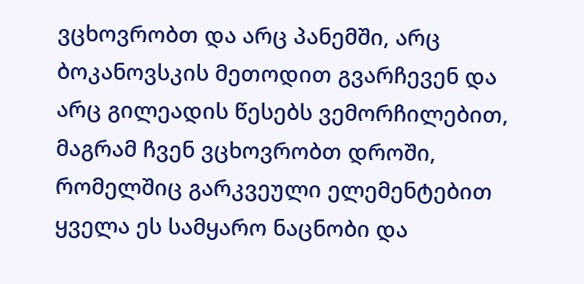ვცხოვრობთ და არც პანემში, არც ბოკანოვსკის მეთოდით გვარჩევენ და არც გილეადის წესებს ვემორჩილებით, მაგრამ ჩვენ ვცხოვრობთ დროში, რომელშიც გარკვეული ელემენტებით ყველა ეს სამყარო ნაცნობი და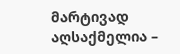მარტივად აღსაქმელია –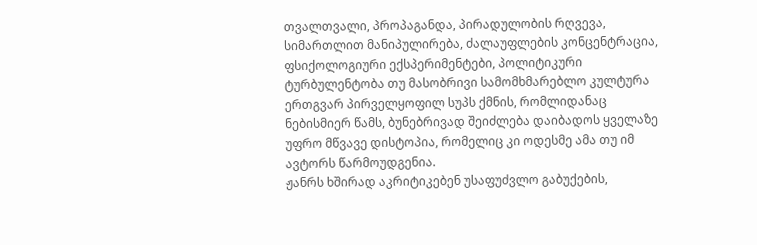თვალთვალი, პროპაგანდა, პირადულობის რღვევა, სიმართლით მანიპულირება, ძალაუფლების კონცენტრაცია, ფსიქოლოგიური ექსპერიმენტები, პოლიტიკური ტურბულენტობა თუ მასობრივი სამომხმარებლო კულტურა ერთგვარ პირველყოფილ სუპს ქმნის, რომლიდანაც ნებისმიერ წამს, ბუნებრივად შეიძლება დაიბადოს ყველაზე უფრო მწვავე დისტოპია, რომელიც კი ოდესმე ამა თუ იმ ავტორს წარმოუდგენია.
ჟანრს ხშირად აკრიტიკებენ უსაფუძვლო გაბუქების,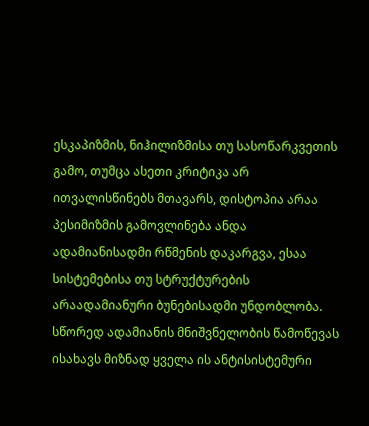ესკაპიზმის, ნიჰილიზმისა თუ სასოწარკვეთის გამო, თუმცა ასეთი კრიტიკა არ ითვალისწინებს მთავარს, დისტოპია არაა პესიმიზმის გამოვლინება ანდა ადამიანისადმი რწმენის დაკარგვა, ესაა სისტემებისა თუ სტრუქტურების არაადამიანური ბუნებისადმი უნდობლობა. სწორედ ადამიანის მნიშვნელობის წამოწევას ისახავს მიზნად ყველა ის ანტისისტემური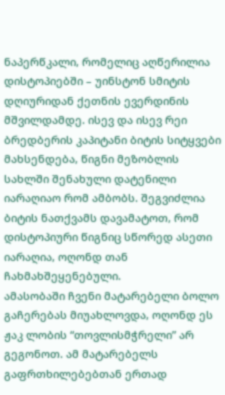ნაპერწკალი, რომელიც აღწერილია დისტოპიებში – უინსტონ სმიტის დღიურიდან ქეთნის ევერდინის მშვილდამდე. ისევ და ისევ რეი ბრედბერის კაპიტანი ბიტის სიტყვები მახსენდება, წიგნი მეზობლის სახლში შენახული დატენილი იარაღიაო რომ ამბობს. შეგვიძლია ბიტის ნათქვამს დავამატოთ, რომ დისტოპიური წიგნიც სწორედ ასეთი იარაღია, ოღონდ თან ჩახმახშეყენებული.
ამასობაში ჩვენი მატარებელი ბოლო გაჩერებას მიუახლოვდა, ოღონდ ეს ჟაკ ლობის “თოვლისმჭრელი” არ გეგონოთ. ამ მატარებელს გაფრთხილებებთან ერთად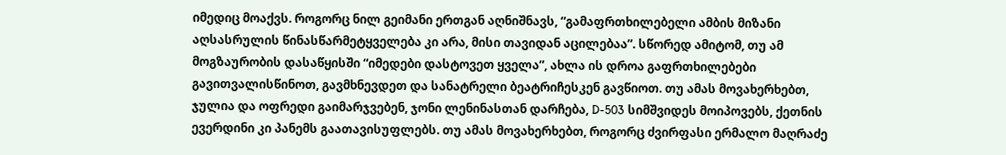იმედიც მოაქვს. როგორც ნილ გეიმანი ერთგან აღნიშნავს, “გამაფრთხილებელი ამბის მიზანი აღსასრულის წინასწარმეტყველება კი არა, მისი თავიდან აცილებაა”. სწორედ ამიტომ, თუ ამ მოგზაურობის დასაწყისში “იმედები დასტოვეთ ყველა”, ახლა ის დროა გაფრთხილებები გავითვალისწინოთ, გავმხნევდეთ და სანატრელი ბეატრიჩესკენ გავწიოთ. თუ ამას მოვახერხებთ, ჯულია და ოფრედი გაიმარჯვებენ, ჯონი ლენინასთან დარჩება, D-503 სიმშვიდეს მოიპოვებს, ქეთნის ევერდინი კი პანემს გაათავისუფლებს. თუ ამას მოვახერხებთ, როგორც ძვირფასი ერმალო მაღრაძე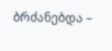ბრძანებდა –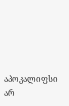აპოკალიფსი არ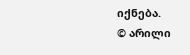იქნება.
© არილი